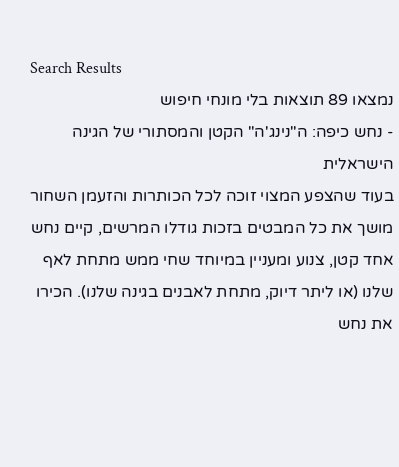Search Results
נמצאו 89 תוצאות בלי מונחי חיפוש
- נחש כיפה: ה"נינג'ה" הקטן והמסתורי של הגינה הישראלית
בעוד שהצפע המצוי זוכה לכל הכותרות והזעמן השחור מושך את כל המבטים בזכות גודלו המרשים, קיים נחש אחד קטן, צנוע ומעניין במיוחד שחי ממש מתחת לאף שלנו (או ליתר דיוק, מתחת לאבנים בגינה שלנו). הכירו את נחש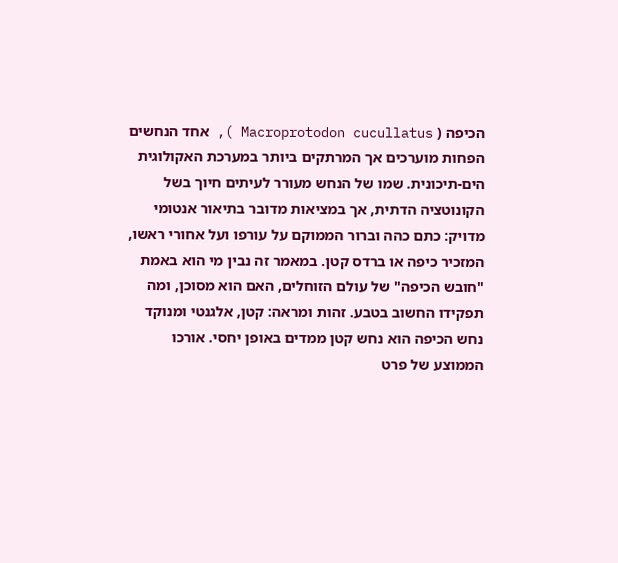הכיפה ( Macroprotodon cucullatus ), אחד הנחשים הפחות מוערכים אך המרתקים ביותר במערכת האקולוגית הים-תיכונית. שמו של הנחש מעורר לעיתים חיוך בשל הקונוטציה הדתית, אך במציאות מדובר בתיאור אנטומי מדויק: כתם כהה וברור הממוקם על עורפו ועל אחורי ראשו, המזכיר כיפה או ברדס קטן. במאמר זה נבין מי הוא באמת "חובש הכיפה" של עולם הזוחלים, האם הוא מסוכן, ומה תפקידו החשוב בטבע. זהות ומראה: קטן, אלגנטי ומנוקד נחש הכיפה הוא נחש קטן ממדים באופן יחסי. אורכו הממוצע של פרט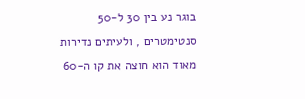בוגר נע בין 30 ל-50 סנטימטרים , ולעיתים נדירות מאוד הוא חוצה את קו ה-60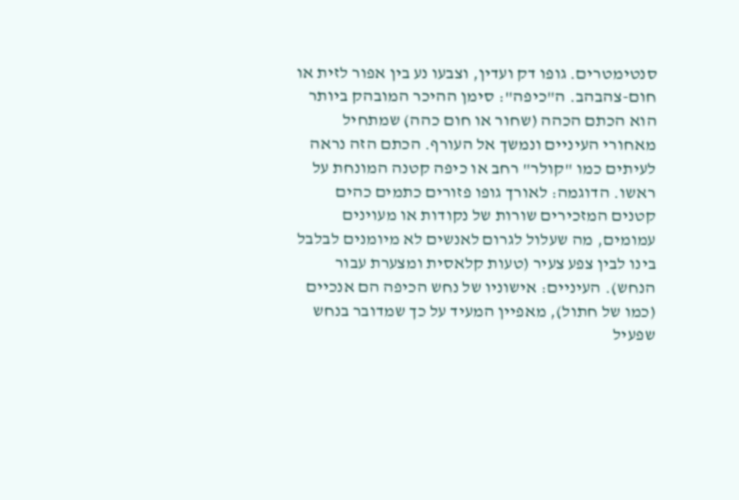סנטימטרים. גופו דק ועדין, וצבעו נע בין אפור לזית או חום-צהבהב. ה"כיפה": סימן ההיכר המובהק ביותר הוא הכתם הכהה (שחור או חום כהה) שמתחיל מאחורי העיניים ונמשך אל העורף. הכתם הזה נראה לעיתים כמו "קולר" רחב או כיפה קטנה המונחת על ראשו. הדוגמה: לאורך גופו פזורים כתמים כהים קטנים המזכירים שורות של נקודות או מעוינים עמומים, מה שעלול לגרום לאנשים לא מיומנים לבלבל בינו לבין צפע צעיר (טעות קלאסית ומצערת עבור הנחש). העיניים: אישוניו של נחש הכיפה הם אנכיים (כמו של חתול), מאפיין המעיד על כך שמדובר בנחש שפעיל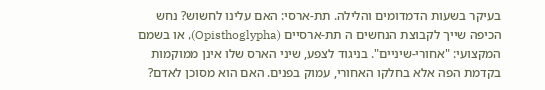בעיקר בשעות הדמדומים והלילה. תת-ארסי: האם עלינו לחשוש? נחש הכיפה שייך לקבוצת הנחשים ה תת-ארסיים (Opisthoglypha), או בשמם המקצועי: "אחורי-שיניים". בניגוד לצפע, שיני הארס שלו אינן ממוקמות בקדמת הפה אלא בחלקו האחורי, עמוק בפנים. האם הוא מסוכן לאדם?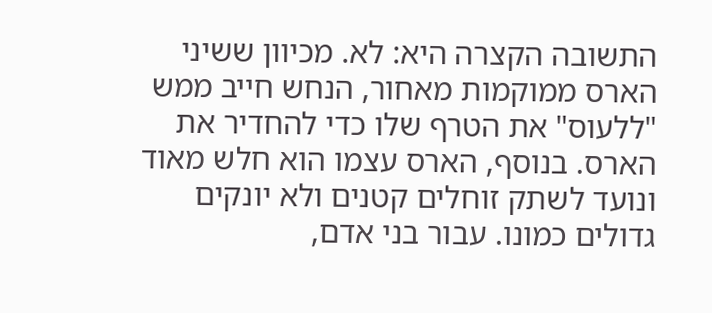התשובה הקצרה היא: לא. מכיוון ששיני הארס ממוקמות מאחור, הנחש חייב ממש "ללעוס" את הטרף שלו כדי להחדיר את הארס. בנוסף, הארס עצמו הוא חלש מאוד ונועד לשתק זוחלים קטנים ולא יונקים גדולים כמונו. עבור בני אדם,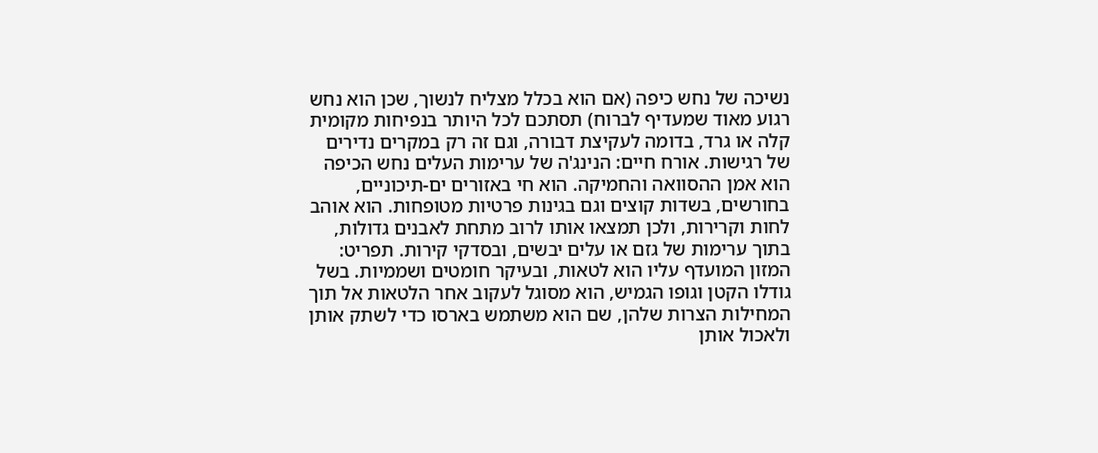נשיכה של נחש כיפה (אם הוא בכלל מצליח לנשוך, שכן הוא נחש רגוע מאוד שמעדיף לברוח) תסתכם לכל היותר בנפיחות מקומית קלה או גרד, בדומה לעקיצת דבורה, וגם זה רק במקרים נדירים של רגישות. אורח חיים: הנינג'ה של ערימות העלים נחש הכיפה הוא אמן ההסוואה והחמיקה. הוא חי באזורים ים-תיכוניים, בחורשים, בשדות קוצים וגם בגינות פרטיות מטופחות. הוא אוהב לחות וקרירות, ולכן תמצאו אותו לרוב מתחת לאבנים גדולות, בתוך ערימות של גזם או עלים יבשים, ובסדקי קירות. תפריט: המזון המועדף עליו הוא לטאות, ובעיקר חומטים ושממיות. בשל גודלו הקטן וגופו הגמיש, הוא מסוגל לעקוב אחר הלטאות אל תוך המחילות הצרות שלהן, שם הוא משתמש בארסו כדי לשתק אותן ולאכול אותן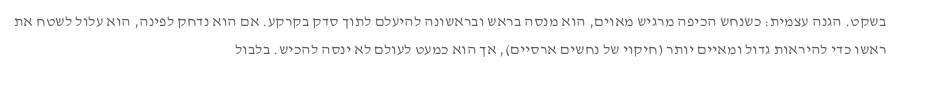בשקט. הגנה עצמית: כשנחש הכיפה מרגיש מאוים, הוא מנסה בראש ובראשונה להיעלם לתוך סדק בקרקע. אם הוא נדחק לפינה, הוא עלול לשטח את ראשו כדי להיראות גדול ומאיים יותר (חיקוי של נחשים ארסיים), אך הוא כמעט לעולם לא ינסה להכיש. בלבול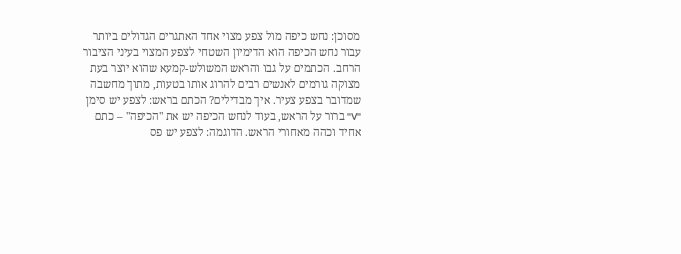מסוכן: נחש כיפה מול צפע מצוי אחד האתגרים הגדולים ביותר עבור נחש הכיפה הוא הדימיון השטחי לצפע המצוי בעיני הציבור הרחב. הכתמים על גבו והראש המשולש-קמעא שהוא יוצר בעת מצוקה גורמים לאנשים רבים להרוג אותו בטעות, מתוך מחשבה שמדובר בצפע צעיר. איך מבדילים? הכתם בראש: לצפע יש סימן "V" ברור על הראש, בעוד לנחש הכיפה יש את "הכיפה" – כתם אחיד וכהה מאחורי הראש. הדוגמה: לצפע יש פס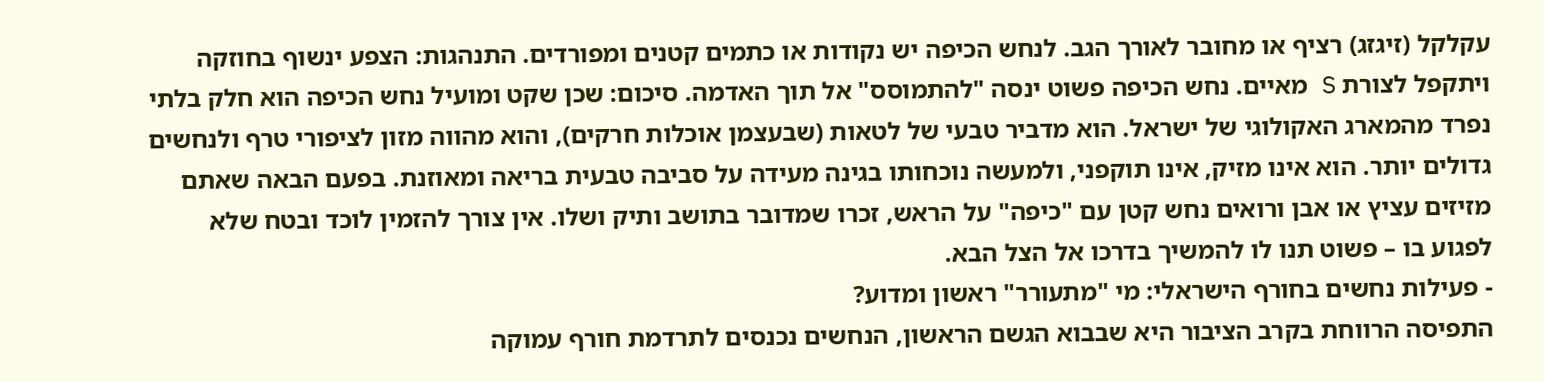עקלקל (זיגזג) רציף או מחובר לאורך הגב. לנחש הכיפה יש נקודות או כתמים קטנים ומפורדים. התנהגות: הצפע ינשוף בחוזקה ויתקפל לצורת S מאיים. נחש הכיפה פשוט ינסה "להתמוסס" אל תוך האדמה. סיכום: שכן שקט ומועיל נחש הכיפה הוא חלק בלתי נפרד מהמארג האקולוגי של ישראל. הוא מדביר טבעי של לטאות (שבעצמן אוכלות חרקים), והוא מהווה מזון לציפורי טרף ולנחשים גדולים יותר. הוא אינו מזיק, אינו תוקפני, ולמעשה נוכחותו בגינה מעידה על סביבה טבעית בריאה ומאוזנת. בפעם הבאה שאתם מזיזים עציץ או אבן ורואים נחש קטן עם "כיפה" על הראש, זכרו שמדובר בתושב ותיק ושלו. אין צורך להזמין לוכד ובטח שלא לפגוע בו – פשוט תנו לו להמשיך בדרכו אל הצל הבא.
- פעילות נחשים בחורף הישראלי: מי "מתעורר" ראשון ומדוע?
התפיסה הרווחת בקרב הציבור היא שבבוא הגשם הראשון, הנחשים נכנסים לתרדמת חורף עמוקה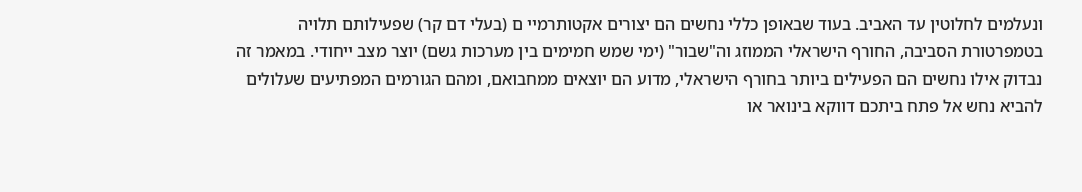ונעלמים לחלוטין עד האביב. בעוד שבאופן כללי נחשים הם יצורים אקטותרמיי ם (בעלי דם קר) שפעילותם תלויה בטמפרטורת הסביבה, החורף הישראלי הממוזג וה"שבור" (ימי שמש חמימים בין מערכות גשם) יוצר מצב ייחודי. במאמר זה נבדוק אילו נחשים הם הפעילים ביותר בחורף הישראלי, מדוע הם יוצאים ממחבואם, ומהם הגורמים המפתיעים שעלולים להביא נחש אל פתח ביתכם דווקא בינואר או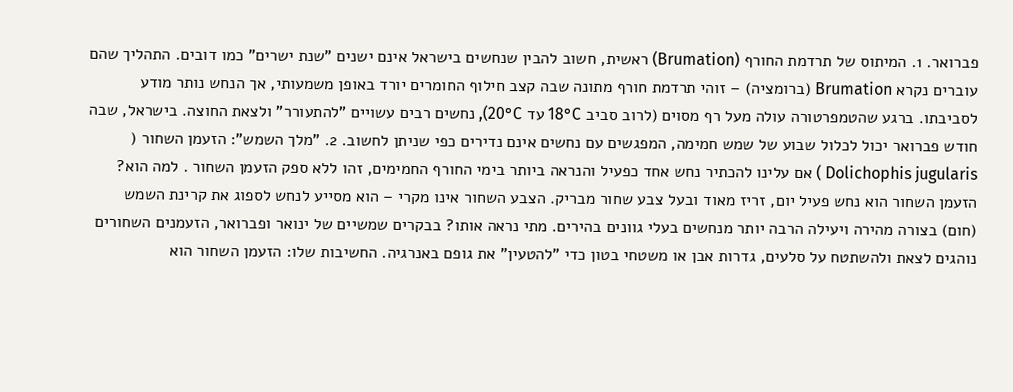פברואר. 1. המיתוס של תרדמת החורף (Brumation) ראשית, חשוב להבין שנחשים בישראל אינם ישנים "שנת ישרים" כמו דובים. התהליך שהם עוברים נקרא Brumation (ברומציה) – זוהי תרדמת חורף מתונה שבה קצב חילוף החומרים יורד באופן משמעותי, אך הנחש נותר מודע לסביבתו. ברגע שהטמפרטורה עולה מעל רף מסוים (לרוב סביב 18°C עד 20°C), נחשים רבים עשויים "להתעורר" ולצאת החוצה. בישראל, שבה חודש פברואר יכול לכלול שבוע של שמש חמימה, המפגשים עם נחשים אינם נדירים כפי שניתן לחשוב. 2. "מלך השמש": הזעמן השחור ( Dolichophis jugularis ) אם עלינו להכתיר נחש אחד כפעיל והנראה ביותר בימי החורף החמימים, זהו ללא ספק הזעמן השחור . למה הוא? הזעמן השחור הוא נחש פעיל יום, זריז מאוד ובעל צבע שחור מבריק. הצבע השחור אינו מקרי – הוא מסייע לנחש לספוג את קרינת השמש (חום) בצורה מהירה ויעילה הרבה יותר מנחשים בעלי גוונים בהירים. מתי נראה אותו? בבקרים שמשיים של ינואר ופברואר, הזעמנים השחורים נוהגים לצאת ולהשתטח על סלעים, גדרות אבן או משטחי בטון כדי "להטעין" את גופם באנרגיה. החשיבות שלו: הזעמן השחור הוא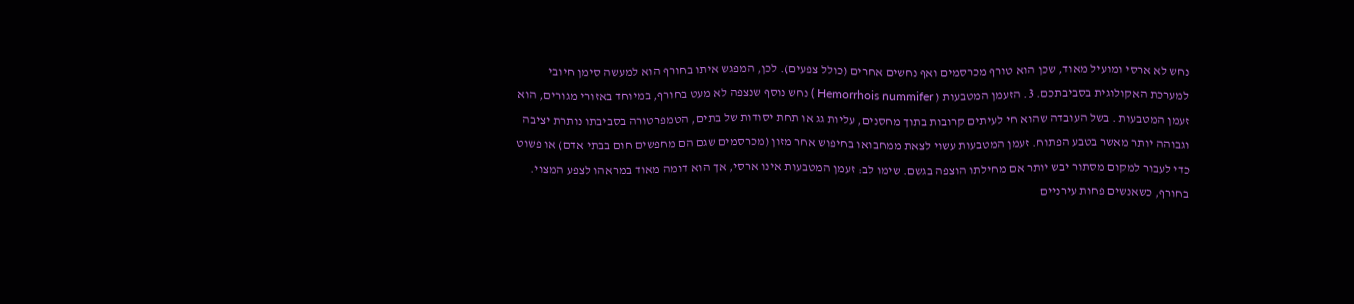נחש לא ארסי ומועיל מאוד, שכן הוא טורף מכרסמים ואף נחשים אחרים (כולל צפעים). לכן, המפגש איתו בחורף הוא למעשה סימן חיובי למערכת האקולוגית בסביבתכם. 3. הזעמן המטבעות ( Hemorrhois nummifer ) נחש נוסף שנצפה לא מעט בחורף, במיוחד באזורי מגורים, הוא זעמן המטבעות . בשל העובדה שהוא חי לעיתים קרובות בתוך מחסנים, עליות גג או תחת יסודות של בתים, הטמפרטורה בסביבתו נותרת יציבה וגבוהה יותר מאשר בטבע הפתוח. זעמן המטבעות עשוי לצאת ממחבואו בחיפוש אחר מזון (מכרסמים שגם הם מחפשים חום בבתי אדם) או פשוט כדי לעבור למקום מסתור יבש יותר אם מחילתו הוצפה בגשם. שימו לב: זעמן המטבעות אינו ארסי, אך הוא דומה מאוד במראהו לצפע המצוי. בחורף, כשאנשים פחות עירניים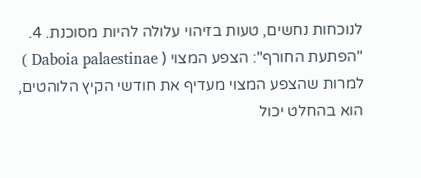לנוכחות נחשים, טעות בזיהוי עלולה להיות מסוכנת. 4. "הפתעת החורף": הצפע המצוי ( Daboia palaestinae ) למרות שהצפע המצוי מעדיף את חודשי הקיץ הלוהטים, הוא בהחלט יכול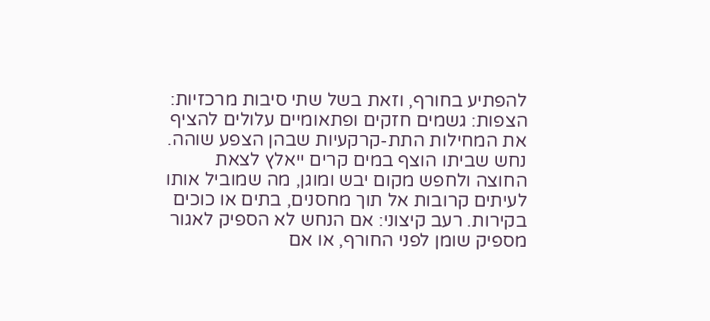להפתיע בחורף, וזאת בשל שתי סיבות מרכזיות: הצפות: גשמים חזקים ופתאומיים עלולים להציף את המחילות התת-קרקעיות שבהן הצפע שוהה. נחש שביתו הוצף במים קרים ייאלץ לצאת החוצה ולחפש מקום יבש ומוגן, מה שמוביל אותו לעיתים קרובות אל תוך מחסנים, בתים או כוכים בקירות. רעב קיצוני: אם הנחש לא הספיק לאגור מספיק שומן לפני החורף, או אם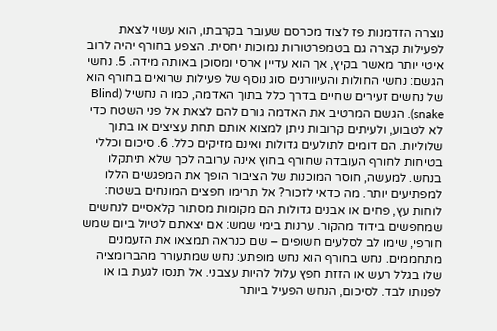נוצרה הזדמנות פז לצוד מכרסם שעובר בקרבתו, הוא עשוי לצאת לפעילות קצרה גם בטמפרטורות נמוכות יחסית. הצפע בחורף יהיה לרוב איטי יותר מאשר בקיץ, אך הוא עדיין ארסי ומסוכן באותה מידה. 5. נחשי הגשם: נחשי החולות והעיוורנים סוג נוסף של פעילות שרואים בחורף הוא של נחשים זעירים שחיים בדרך כלל בתוך האדמה, כמו ה נחשיל (Blind snake). הגשם המרטיב את האדמה גורם להם לצאת אל פני השטח כדי לא לטבוע, ולעיתים קרובות ניתן למצוא אותם תחת עציצים או בתוך שלוליות. הם דומים לתולעים גדולות ואינם מזיקים כלל. 6. סיכום וכללי בטיחות לחורף העובדה שחורף בחוץ אינה ערובה לכך שלא תיתקלו בנחש. למעשה, חוסר המוכנות של הציבור הופך את המפגשים הללו למפתיעים יותר. מה כדאי לזכור? אל תרימו חפצים המונחים בשטח: לוחות עץ, פחים או אבנים גדולות הם מקומות מסתור קלאסיים לנחשים שמחפשים בידוד מהקור. ערנות בימי שמש: אם יצאתם לטיול ביום שמש חורפי, שימו לב לסלעים חשופים – שם כנראה תמצאו את הזעמנים מתחממים. נחש בחורף הוא נחש מופתע: נחש שמתעורר מהברומציה שלו בגלל רעש או הזזת חפץ עלול להיות עצבני. אל תנסו לגעת בו או לפנותו לבד. לסיכום, הנחש הפעיל ביותר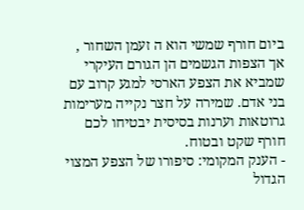ביום חורף שמשי הוא ה זעמן השחור , אך הצפות הגשמים הן הגורם העיקרי שמביא את הצפע הארסי למגע קרוב עם בני אדם. שמירה על חצר נקייה מערימות גרוטאות וערנות בסיסית יבטיחו לכם חורף שקט ובטוח.
- הענק המקומי: סיפורו של הצפע המצוי הגדול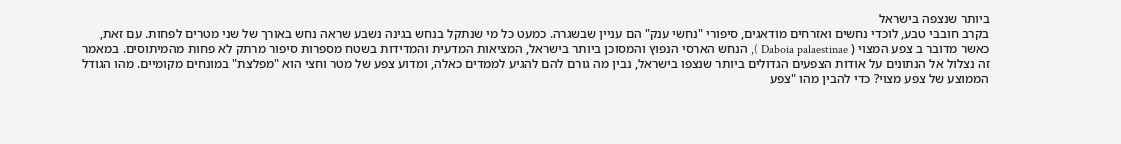ביותר שנצפה בישראל
בקרב חובבי טבע, לוכדי נחשים ואזרחים מודאגים, סיפורי "נחשי ענק" הם עניין שבשגרה. כמעט כל מי שנתקל בנחש בגינה נשבע שראה נחש באורך של שני מטרים לפחות. עם זאת, כאשר מדובר ב צפע המצוי ( Daboia palaestinae ), הנחש הארסי הנפוץ והמסוכן ביותר בישראל, המציאות המדעית והמדידות בשטח מספרות סיפור מרתק לא פחות מהמיתוסים. במאמר זה נצלול אל הנתונים על אודות הצפעים הגדולים ביותר שנצפו בישראל, נבין מה גורם להם להגיע לממדים כאלה, ומדוע צפע של מטר וחצי הוא "מפלצת" במונחים מקומיים. מהו הגודל הממוצע של צפע מצוי? כדי להבין מהו "צפע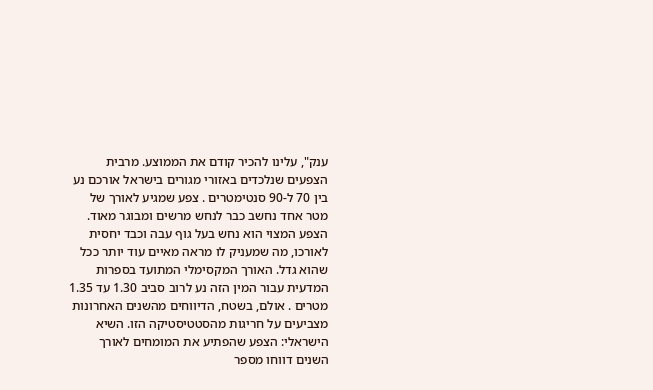ענק", עלינו להכיר קודם את הממוצע. מרבית הצפעים שנלכדים באזורי מגורים בישראל אורכם נע בין 70 ל-90 סנטימטרים . צפע שמגיע לאורך של מטר אחד נחשב כבר לנחש מרשים ומבוגר מאוד. הצפע המצוי הוא נחש בעל גוף עבה וכבד יחסית לאורכו, מה שמעניק לו מראה מאיים עוד יותר ככל שהוא גדל. האורך המקסימלי המתועד בספרות המדעית עבור המין הזה נע לרוב סביב 1.30 עד 1.35 מטרים . אולם, בשטח, הדיווחים מהשנים האחרונות מצביעים על חריגות מהסטטיסטיקה הזו. השיא הישראלי: הצפע שהפתיע את המומחים לאורך השנים דווחו מספר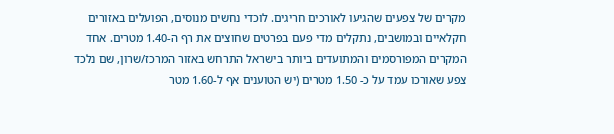מקרים של צפעים שהגיעו לאורכים חריגים. לוכדי נחשים מנוסים, הפועלים באזורים חקלאיים ובמושבים, נתקלים מדי פעם בפרטים שחוצים את רף ה-1.40 מטרים. אחד המקרים המפורסמים והמתועדים ביותר בישראל התרחש באזור המרכז/שרון, שם נלכד צפע שאורכו עמד על כ- 1.50 מטרים (יש הטוענים אף ל-1.60 מטר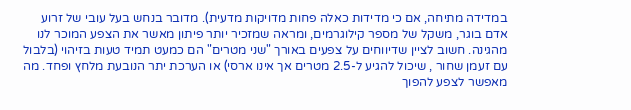במדידה מתיחה, אם כי מדידות כאלה פחות מדויקות מדעית). מדובר בנחש בעל עובי של זרוע אדם בוגר, משקל של מספר קילוגרמים, ומראה שמזכיר יותר פיתון מאשר את הצפע המוכר לנו מהגינה. חשוב לציין שדיווחים על צפעים באורך "שני מטרים" הם כמעט תמיד טעות בזיהוי (בלבול עם זעמן שחור , שיכול להגיע ל-2.5 מטרים אך אינו ארסי) או הערכת יתר הנובעת מלחץ ופחד. מה מאפשר לצפע להפוך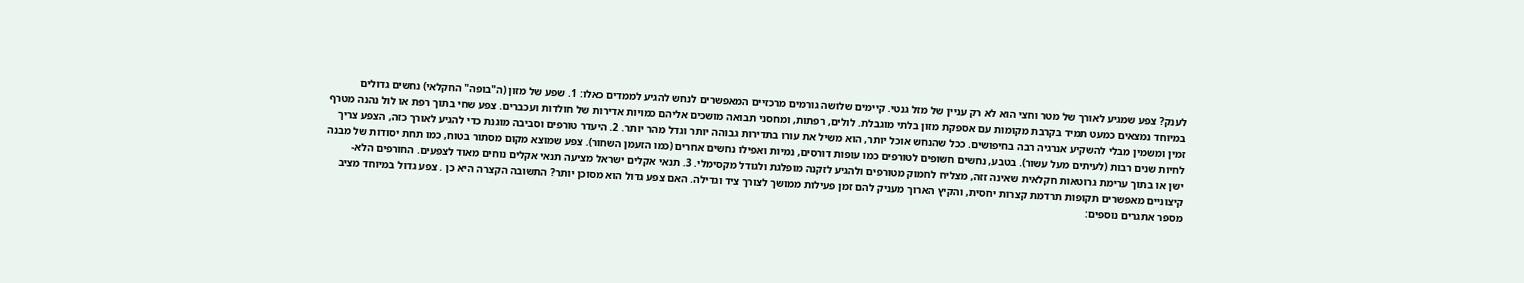לענק? צפע שמגיע לאורך של מטר וחצי הוא לא רק עניין של מזל גנטי. קיימים שלושה גורמים מרכזיים המאפשרים לנחש להגיע לממדים כאלו: 1. שפע של מזון (ה"בופה" החקלאי) נחשים גדולים במיוחד נמצאים כמעט תמיד בקרבת מקומות עם אספקת מזון בלתי מוגבלת. לולים, רפתות, ומחסני תבואה מושכים אליהם כמויות אדירות של חולדות ועכברים. צפע שחי בתוך רפת או לול נהנה מטרף זמין ומשמין מבלי להשקיע אנרגיה רבה בחיפושים. ככל שהנחש אוכל יותר, הוא משיל את עורו בתדירות גבוהה יותר וגדל מהר יותר. 2. היעדר טורפים וסביבה מוגנת כדי להגיע לאורך כזה, הצפע צריך לחיות שנים רבות (לעיתים מעל עשור). בטבע, נחשים חשופים לטורפים כמו עופות דורסים, נמיות ואפילו נחשים אחרים (כמו הזעמן השחור). צפע שמוצא מקום מסתור בטוח, כמו תחת יסודות של מבנה ישן או בתוך ערימת גרוטאות חקלאית שאינה זזה, מצליח לחמוק מטורפים ולהגיע לזקנה מופלגת ולגודל מקסימלי. 3. תנאי אקלים ישראל מציעה תנאי אקלים נוחים מאוד לצפעים. החורפים הלא-קיצוניים מאפשרים תקופות תרדמת קצרות יחסית, והקיץ הארוך מעניק להם זמן פעילות ממושך לצורך ציד וגדילה. האם צפע גדול הוא מסוכן יותר? התשובה הקצרה היא כן . צפע גדול במיוחד מציב מספר אתגרים נוספים: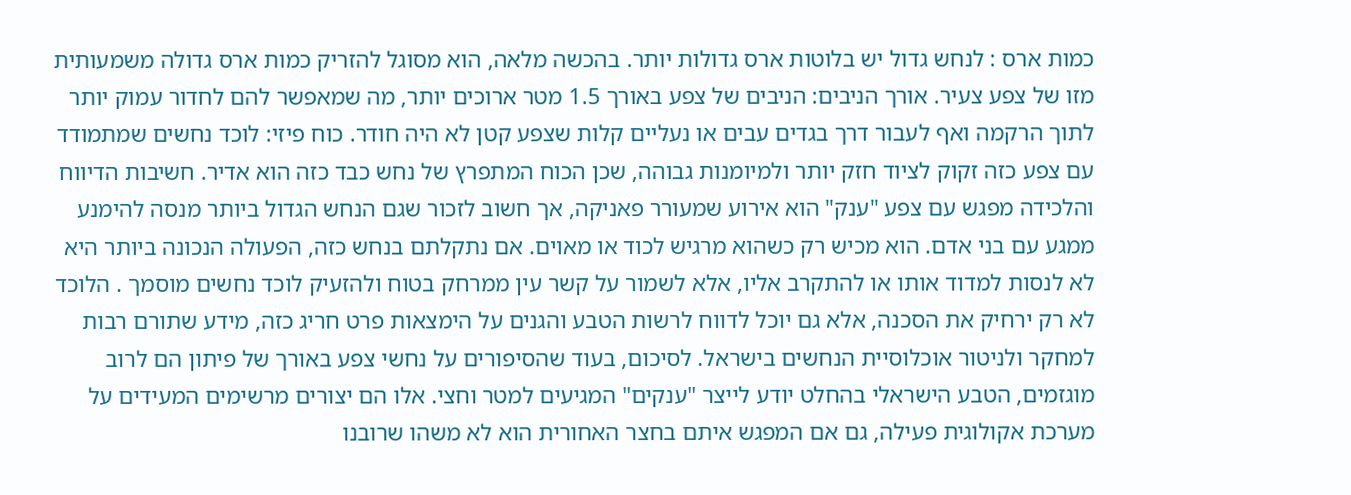כמות ארס : לנחש גדול יש בלוטות ארס גדולות יותר. בהכשה מלאה, הוא מסוגל להזריק כמות ארס גדולה משמעותית מזו של צפע צעיר. אורך הניבים: הניבים של צפע באורך 1.5 מטר ארוכים יותר, מה שמאפשר להם לחדור עמוק יותר לתוך הרקמה ואף לעבור דרך בגדים עבים או נעליים קלות שצפע קטן לא היה חודר. כוח פיזי: לוכד נחשים שמתמודד עם צפע כזה זקוק לציוד חזק יותר ולמיומנות גבוהה, שכן הכוח המתפרץ של נחש כבד כזה הוא אדיר. חשיבות הדיווח והלכידה מפגש עם צפע "ענק" הוא אירוע שמעורר פאניקה, אך חשוב לזכור שגם הנחש הגדול ביותר מנסה להימנע ממגע עם בני אדם. הוא מכיש רק כשהוא מרגיש לכוד או מאוים. אם נתקלתם בנחש כזה, הפעולה הנכונה ביותר היא לא לנסות למדוד אותו או להתקרב אליו, אלא לשמור על קשר עין ממרחק בטוח ולהזעיק לוכד נחשים מוסמך . הלוכד לא רק ירחיק את הסכנה, אלא גם יוכל לדווח לרשות הטבע והגנים על הימצאות פרט חריג כזה, מידע שתורם רבות למחקר ולניטור אוכלוסיית הנחשים בישראל. לסיכום, בעוד שהסיפורים על נחשי צפע באורך של פיתון הם לרוב מוגזמים, הטבע הישראלי בהחלט יודע לייצר "ענקים" המגיעים למטר וחצי. אלו הם יצורים מרשימים המעידים על מערכת אקולוגית פעילה, גם אם המפגש איתם בחצר האחורית הוא לא משהו שרובנו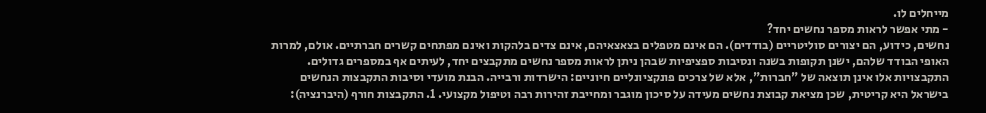מייחלים לו.
- מתי אפשר לראות מספר נחשים יחד?
נחשים, כידוע, הם יצורים סוליטריים (בודדים). הם אינם מטפלים בצאצאיהם, אינם צדים בלהקות ואינם מפתחים קשרים חברתיים. אולם, למרות האופי הבודד שלהם, ישנן תקופות בשנה ונסיבות ספציפיות שבהן ניתן לראות מספר נחשים מתקבצים יחד, לעיתים אף במספרים גדולים. התקבצויות אלו אינן תוצאה של "חברות", אלא של צרכים פונקציונליים חיוניים: הישרדות ורבייה. הבנת מועדי וסיבות התקבצות הנחשים בישראל היא קריטית, שכן מציאת קבוצת נחשים מעידה על סיכון מוגבר ומחייבת זהירות רבה וטיפול מקצועי. 1. התקבצות חורף (היברנציה):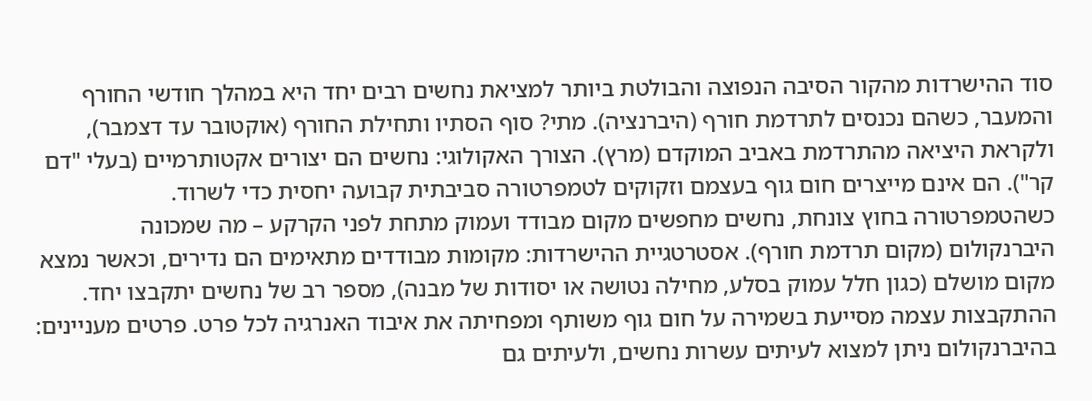סוד ההישרדות מהקור הסיבה הנפוצה והבולטת ביותר למציאת נחשים רבים יחד היא במהלך חודשי החורף והמעבר, כשהם נכנסים לתרדמת חורף (היברנציה). מתי? סוף הסתיו ותחילת החורף (אוקטובר עד דצמבר), ולקראת היציאה מהתרדמת באביב המוקדם (מרץ). הצורך האקולוגי: נחשים הם יצורים אקטותרמיים (בעלי "דם קר"). הם אינם מייצרים חום גוף בעצמם וזקוקים לטמפרטורה סביבתית קבועה יחסית כדי לשרוד. כשהטמפרטורה בחוץ צונחת, נחשים מחפשים מקום מבודד ועמוק מתחת לפני הקרקע – מה שמכונה היברנקולום (מקום תרדמת חורף). אסטרטגיית ההישרדות: מקומות מבודדים מתאימים הם נדירים, וכאשר נמצא מקום מושלם (כגון חלל עמוק בסלע, מחילה נטושה או יסודות של מבנה), מספר רב של נחשים יתקבצו יחד. ההתקבצות עצמה מסייעת בשמירה על חום גוף משותף ומפחיתה את איבוד האנרגיה לכל פרט. פרטים מעניינים: בהיברנקולום ניתן למצוא לעיתים עשרות נחשים, ולעיתים גם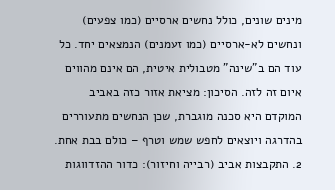מינים שונים, כולל נחשים ארסיים (כמו צפעים) ונחשים לא-ארסיים (כמו זעמנים) הנמצאים יחד. כל עוד הם ב"שינה" מטבולית איטית, הם אינם מהווים איום זה לזה. הסיכון: מציאת אזור כזה באביב המוקדם היא סכנה מוגברת, שכן הנחשים מתעוררים בהדרגה ויוצאים לחפש שמש וטרף – כולם בבת אחת. 2. התקבצות אביב (רבייה וחיזור): כדור ההזדווגות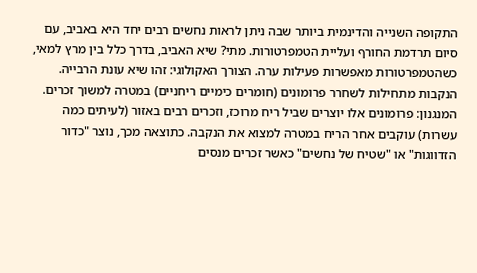התקופה השנייה והדינמית ביותר שבה ניתן לראות נחשים רבים יחד היא באביב, עם סיום תרדמת החורף ועליית הטמפרטורות. מתי? שיא האביב, בדרך כלל בין מרץ למאי, כשהטמפרטורות מאפשרות פעילות ערה. הצורך האקולוגי: זהו שיא עונת הרבייה. הנקבות מתחילות לשחרר פרומונים (חומרים כימיים ריחניים) במטרה למשוך זכרים. המנגנון: פרומונים אלו יוצרים שביל ריח מרוכז, וזכרים רבים באזור (לעיתים כמה עשרות) עוקבים אחר הריח במטרה למצוא את הנקבה. כתוצאה מכך, נוצר "כדור הזדווגות" או "שטיח של נחשים" כאשר זכרים מנסים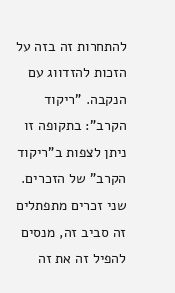להתחרות זה בזה על הזכות להזדווג עם הנקבה. "ריקוד הקרב": בתקופה זו ניתן לצפות ב"ריקוד הקרב" של הזכרים. שני זכרים מתפתלים זה סביב זה, מנסים להפיל זה את זה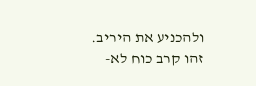ולהכניע את היריב. זהו קרב כוח לא-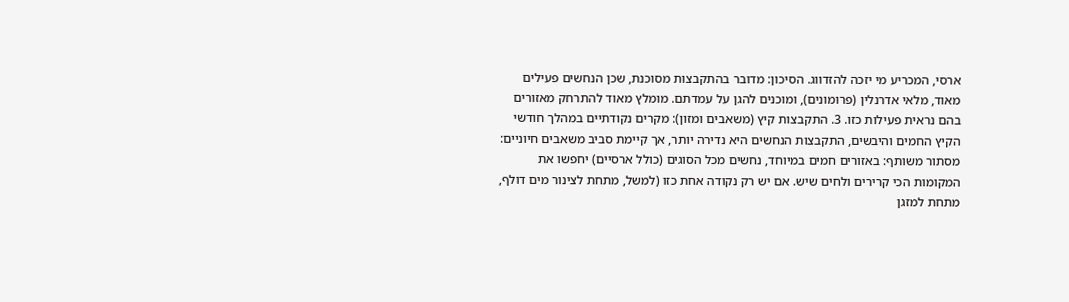ארסי, המכריע מי יזכה להזדווג. הסיכון: מדובר בהתקבצות מסוכנת, שכן הנחשים פעילים מאוד, מלאי אדרנלין (פרומונים), ומוכנים להגן על עמדתם. מומלץ מאוד להתרחק מאזורים בהם נראית פעילות כזו. 3. התקבצות קיץ (משאבים ומזון): מקרים נקודתיים במהלך חודשי הקיץ החמים והיבשים, התקבצות הנחשים היא נדירה יותר, אך קיימת סביב משאבים חיוניים: מסתור משותף: באזורים חמים במיוחד, נחשים מכל הסוגים (כולל ארסיים) יחפשו את המקומות הכי קרירים ולחים שיש. אם יש רק נקודה אחת כזו (למשל, מתחת לצינור מים דולף, מתחת למזגן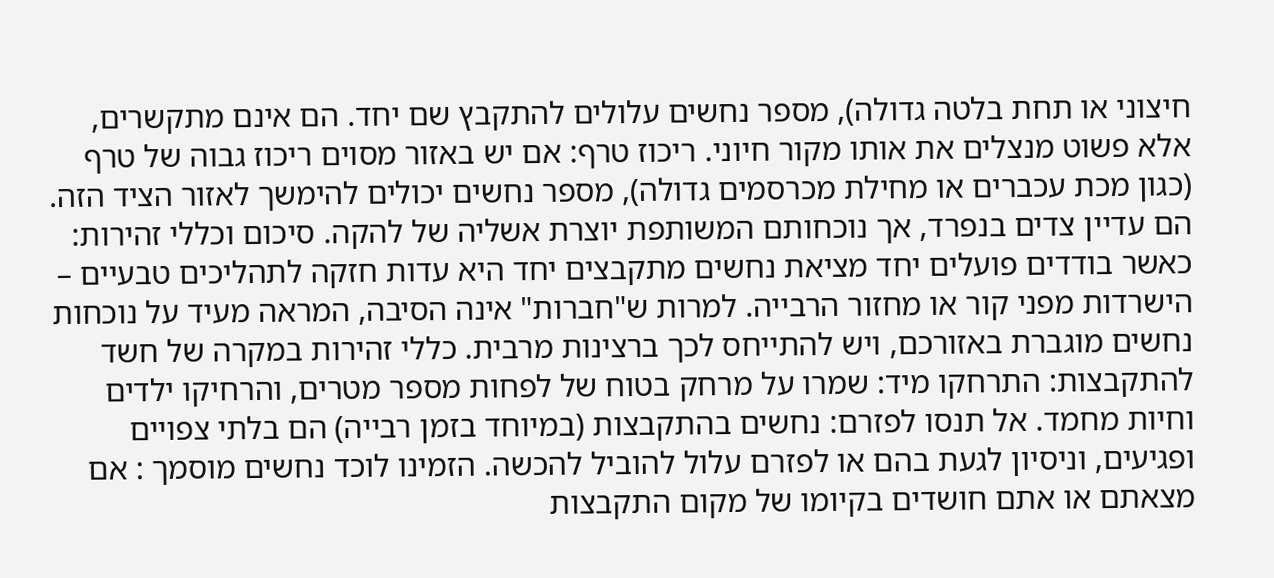חיצוני או תחת בלטה גדולה), מספר נחשים עלולים להתקבץ שם יחד. הם אינם מתקשרים, אלא פשוט מנצלים את אותו מקור חיוני. ריכוז טרף: אם יש באזור מסוים ריכוז גבוה של טרף (כגון מכת עכברים או מחילת מכרסמים גדולה), מספר נחשים יכולים להימשך לאזור הציד הזה. הם עדיין צדים בנפרד, אך נוכחותם המשותפת יוצרת אשליה של להקה. סיכום וכללי זהירות: כאשר בודדים פועלים יחד מציאת נחשים מתקבצים יחד היא עדות חזקה לתהליכים טבעיים – הישרדות מפני קור או מחזור הרבייה. למרות ש"חברות" אינה הסיבה, המראה מעיד על נוכחות נחשים מוגברת באזורכם, ויש להתייחס לכך ברצינות מרבית. כללי זהירות במקרה של חשד להתקבצות: התרחקו מיד: שמרו על מרחק בטוח של לפחות מספר מטרים, והרחיקו ילדים וחיות מחמד. אל תנסו לפזרם: נחשים בהתקבצות (במיוחד בזמן רבייה) הם בלתי צפויים ופגיעים, וניסיון לגעת בהם או לפזרם עלול להוביל להכשה. הזמינו לוכד נחשים מוסמך : אם מצאתם או אתם חושדים בקיומו של מקום התקבצות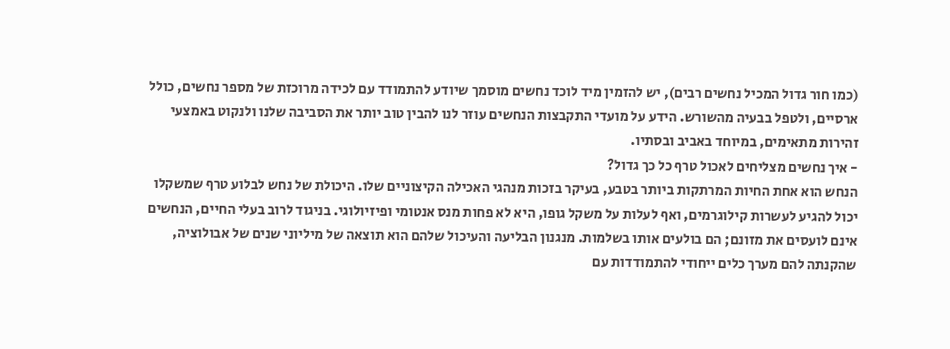(כמו חור גדול המכיל נחשים רבים), יש להזמין מיד לוכד נחשים מוסמך שיודע להתמודד עם לכידה מרוכזת של מספר נחשים, כולל ארסיים, ולטפל בבעיה מהשורש. הידע על מועדי התקבצות הנחשים עוזר לנו להבין טוב יותר את הסביבה שלנו ולנקוט באמצעי זהירות מתאימים, במיוחד באביב ובסתיו.
- איך נחשים מצליחים לאכול טרף כל כך גדול?
הנחש הוא אחת החיות המרתקות ביותר בטבע, בעיקר בזכות מנהגי האכילה הקיצוניים שלו. היכולת של נחש לבלוע טרף שמשקלו יכול להגיע לעשרות קילוגרמים, ואף לעלות על משקל גופו, היא לא פחות מנס אנטומי ופיזיולוגי. בניגוד לרוב בעלי החיים, הנחשים אינם לועסים את מזונם; הם בולעים אותו בשלמות. מנגנון הבליעה והעיכול שלהם הוא תוצאה של מיליוני שנים של אבולוציה, שהקנתה להם מערך כלים ייחודי להתמודדות עם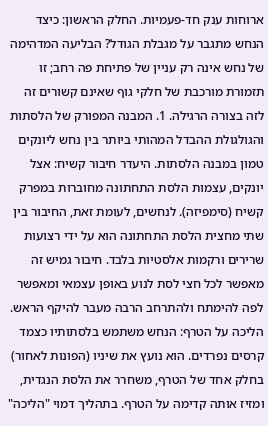ארוחות ענק חד-פעמיות. החלק הראשון: כיצד הנחש מתגבר על מגבלת הגודל? הבליעה המדהימה של נחש אינה רק עניין של פתיחת פה רחב; זו תזמורת מורכבת של חלקי גוף שאינם קשורים זה לזה בצורה הרגילה. 1. המבנה המפורק של הלסתות והגולגולת ההבדל המהותי ביותר בין נחש ליונקים טמון במבנה הלסתות. היעדר חיבור קשיח: אצל יונקים, עצמות הלסת התחתונה מחוברות במפרק קשיח (סימפיזה). לנחשים, לעומת זאת, החיבור בין שתי מחצית הלסת התחתונה הוא על ידי רצועות שרירים ורקמות אלסטיות בלבד. חיבור גמיש זה מאפשר לכל חצי לסת לנוע באופן עצמאי ומאפשר לפה להימתח ולהתרחב הרבה מעבר להיקף הראש. הליכה על הטרף: הנחש משתמש בלסתותיו כצמד קרסים נפרדים. הוא נועץ את שיניו (הפונות לאחור) בחלק אחד של הטרף, משחרר את הלסת הנגדית, ומזיז אותה קדימה על הטרף. בתהליך דמוי "הליכה"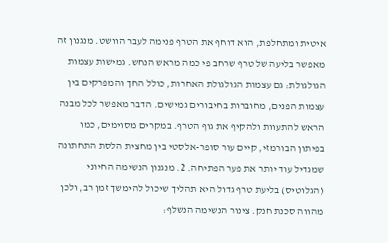איטית ומתחלפת, הוא דוחף את הטרף פנימה לעבר הוושט. מנגנון זה מאפשר בליעה של טרף שרחב פי כמה מראש הנחש. גמישות עצמות הגולגולת: גם עצמות הגולגולת האחרות, כולל החך והמפרקים בין עצמות הפנים, מחוברות בחיבורים גמישים. הדבר מאפשר לכל מבנה הראש להתעוות ולהקיף את גוף הטרף. במקרים מסוימים, כמו בפיתון הבורמזי, קיים עור סופר-אלסטי בין מחצית הלסת התחתונה שמגדיל עוד יותר את פער הפתיחה. 2. מנגנון הנשימה החיוני (הגלוטיס) בליעת טרף גדול היא תהליך שיכול להימשך זמן רב, ולכן מהווה סכנת חנק. צינור הנשימה הנשלף: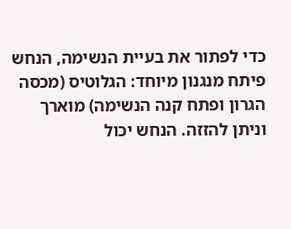כדי לפתור את בעיית הנשימה, הנחש פיתח מנגנון מיוחד: הגלוטיס (מכסה הגרון ופתח קנה הנשימה) מוארך וניתן להזזה. הנחש יכול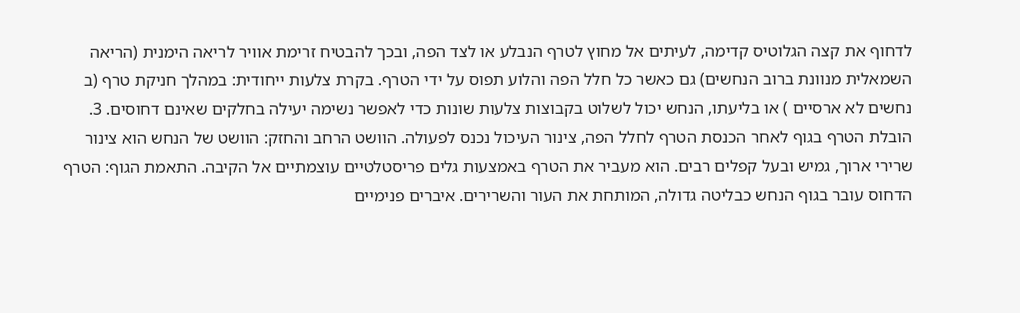לדחוף את קצה הגלוטיס קדימה, לעיתים אל מחוץ לטרף הנבלע או לצד הפה, ובכך להבטיח זרימת אוויר לריאה הימנית (הריאה השמאלית מנוונת ברוב הנחשים) גם כאשר כל חלל הפה והלוע תפוס על ידי הטרף. בקרת צלעות ייחודית: במהלך חניקת טרף (ב נחשים לא ארסיים ) או בליעתו, הנחש יכול לשלוט בקבוצות צלעות שונות כדי לאפשר נשימה יעילה בחלקים שאינם דחוסים. 3. הובלת הטרף בגוף לאחר הכנסת הטרף לחלל הפה, צינור העיכול נכנס לפעולה. הוושט הרחב והחזק: הוושט של הנחש הוא צינור שרירי ארוך, גמיש ובעל קפלים רבים. הוא מעביר את הטרף באמצעות גלים פריסטלטיים עוצמתיים אל הקיבה. התאמת הגוף: הטרף הדחוס עובר בגוף הנחש כבליטה גדולה, המותחת את העור והשרירים. איברים פנימיים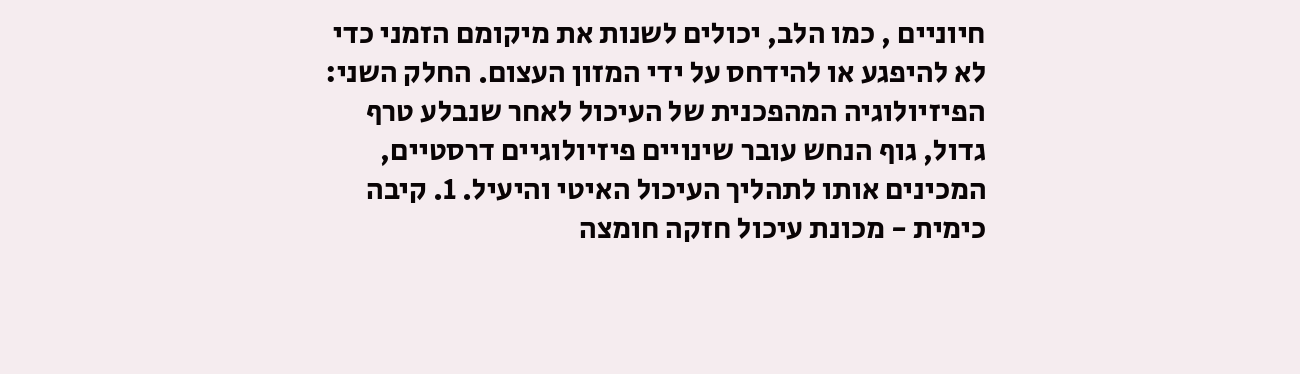חיוניים , כמו הלב, יכולים לשנות את מיקומם הזמני כדי לא להיפגע או להידחס על ידי המזון העצום. החלק השני: הפיזיולוגיה המהפכנית של העיכול לאחר שנבלע טרף גדול, גוף הנחש עובר שינויים פיזיולוגיים דרסטיים, המכינים אותו לתהליך העיכול האיטי והיעיל. 1. קיבה כימית - מכונת עיכול חזקה חומצה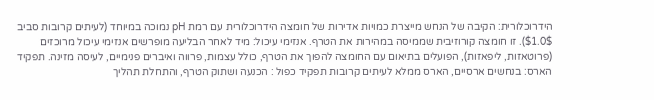הידרוכלורית: הקיבה של הנחש מייצרת כמויות אדירות של חומצה הידרוכלורית עם רמת pH נמוכה במיוחד (לעיתים קרובות סביב $1.0$). זו חומצה קורוזיבית שממיסה במהירות את הטרף. אנזימי עיכול: מיד לאחר הבליעה מופרשים אנזימי עיכול מרוכזים (פרוטאזות, ליפאזות), הפועלים בתיאום עם החומצה להפוך את הטרף, כולל עצמות, פרווה ואיברים פנימיים, לעיסה מזינה. תפקיד הארס: בנחשים ארסיים, הארס ממלא לעיתים קרובות תפקיד כפול : הכנעה ושתוק הטרף, והתחלת תהליך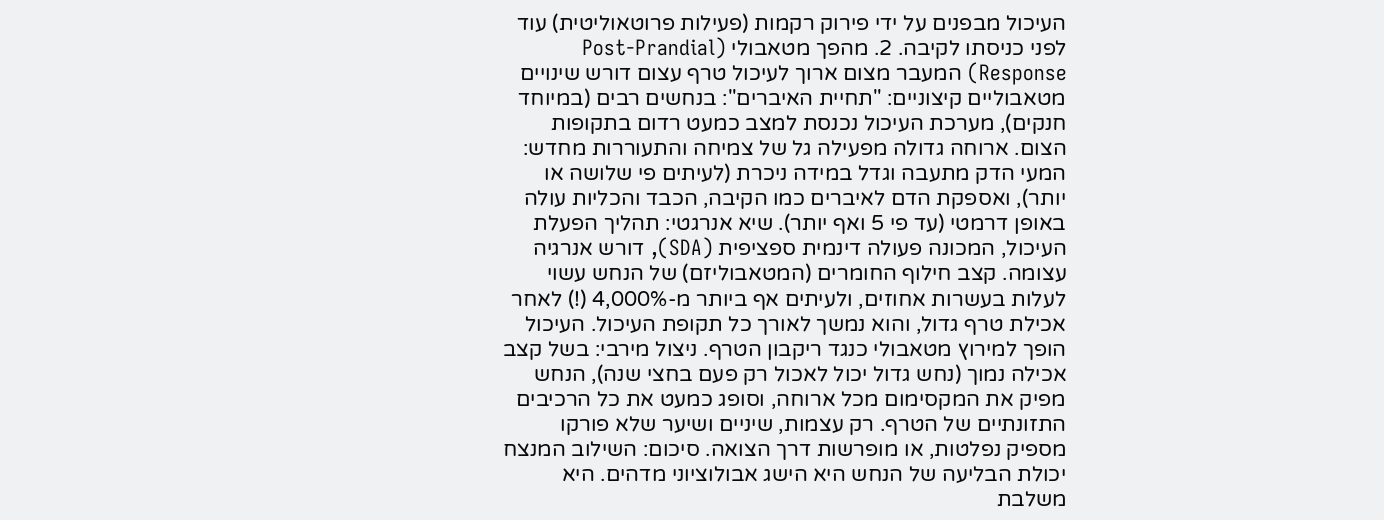העיכול מבפנים על ידי פירוק רקמות (פעילות פרוטאוליטית) עוד לפני כניסתו לקיבה. 2. מהפך מטאבולי (Post-Prandial Response) המעבר מצום ארוך לעיכול טרף עצום דורש שינויים מטאבוליים קיצוניים: "תחיית האיברים": בנחשים רבים (במיוחד חנקים), מערכת העיכול נכנסת למצב כמעט רדום בתקופות הצום. ארוחה גדולה מפעילה גל של צמיחה והתעוררות מחדש: המעי הדק מתעבה וגדל במידה ניכרת (לעיתים פי שלושה או יותר), ואספקת הדם לאיברים כמו הקיבה, הכבד והכליות עולה באופן דרמטי (עד פי 5 ואף יותר). שיא אנרגטי: תהליך הפעלת העיכול, המכונה פעולה דינמית ספציפית (SDA), דורש אנרגיה עצומה. קצב חילוף החומרים (המטאבוליזם) של הנחש עשוי לעלות בעשרות אחוזים, ולעיתים אף ביותר מ-4,000% (!) לאחר אכילת טרף גדול, והוא נמשך לאורך כל תקופת העיכול. העיכול הופך למירוץ מטאבולי כנגד ריקבון הטרף. ניצול מירבי: בשל קצב אכילה נמוך (נחש גדול יכול לאכול רק פעם בחצי שנה), הנחש מפיק את המקסימום מכל ארוחה, וסופג כמעט את כל הרכיבים התזונתיים של הטרף. רק עצמות, שיניים ושיער שלא פורקו מספיק נפלטות, או מופרשות דרך הצואה. סיכום: השילוב המנצח יכולת הבליעה של הנחש היא הישג אבולוציוני מדהים. היא משלבת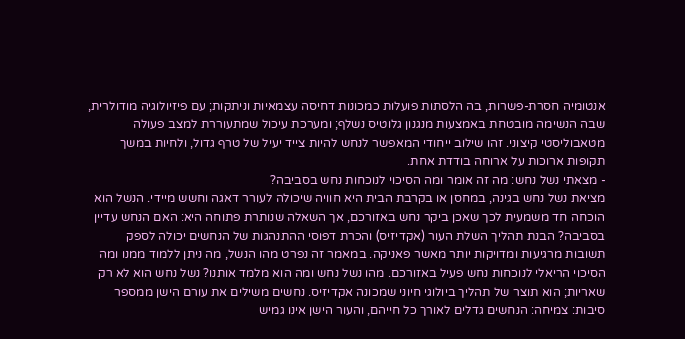אנטומיה חסרת-פשרות, בה הלסתות פועלות כמכונות דחיסה עצמאיות וניתקות; עם פיזיולוגיה מודולרית, שבה הנשימה מובטחת באמצעות מנגנון גלוטיס נשלף; ומערכת עיכול שמתעוררת למצב פעולה מטאבוליסטי קיצוני. זהו שילוב ייחודי המאפשר לנחש להיות צייד יעיל של טרף גדול, ולחיות במשך תקופות ארוכות על ארוחה בודדת אחת.
- מצאתי נשל נחש: מה זה אומר ומה הסיכוי לנוכחות נחש בסביבה?
מציאת נשל נחש בגינה, במחסן או בקרבת הבית היא חוויה שיכולה לעורר דאגה וחשש מיידי. הנשל הוא הוכחה חד משמעית לכך שאכן ביקר נחש באזורכם, אך השאלה שנותרת פתוחה היא: האם הנחש עדיין בסביבה? הבנת תהליך השלת העור (אקדיזיס) והכרת דפוסי ההתנהגות של הנחשים יכולה לספק תשובות מרגיעות ומדויקות יותר מאשר פאניקה. במאמר זה נפרט מהו הנשל, מה ניתן ללמוד ממנו ומה הסיכוי הריאלי לנוכחות נחש פעיל באזורכם. מהו נשל נחש ומה הוא מלמד אותנו? נשל נחש הוא לא רק שאריות; הוא תוצר של תהליך ביולוגי חיוני שמכונה אקדיזיס. נחשים משילים את עורם הישן ממספר סיבות: צמיחה: הנחשים גדלים לאורך כל חייהם, והעור הישן אינו גמיש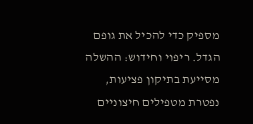מספיק כדי להכיל את גופם הגדל. ריפוי וחידוש: ההשלה מסייעת בתיקון פציעות, נפטרת מטפילים חיצוניים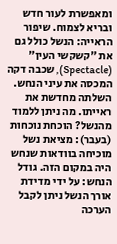ומאפשרת לעור חדש ובריא לצמוח. שיפור הראייה: הנשל כולל גם את "קשקשי העין" (Spectacle), שכבה דקה המכסה את עיני הנחש. השלתה מחדשת את ראייתו. מה ניתן ללמוד מהנשל? הוכחת נוכחות (בעבר): מציאת נשל מוכיחה בוודאות שנחש היה במקום הזה. גודל הנחש: על ידי מדידת אורך הנשל ניתן לקבל הערכה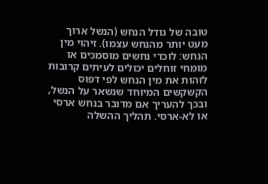טובה של גודל הנחש (הנשל ארוך מעט יותר מהנחש עצמו). זיהוי מין הנחש: לוכדי נחשים מוסמכים או מומחי זוחלים יכולים לעיתים קרובות לזהות את מין הנחש לפי דפוס הקשקשים המיוחד שנשאר על הנשל, ובכך להעריך אם מדובר בנחש ארסי או לא-ארסי. תהליך ההשלה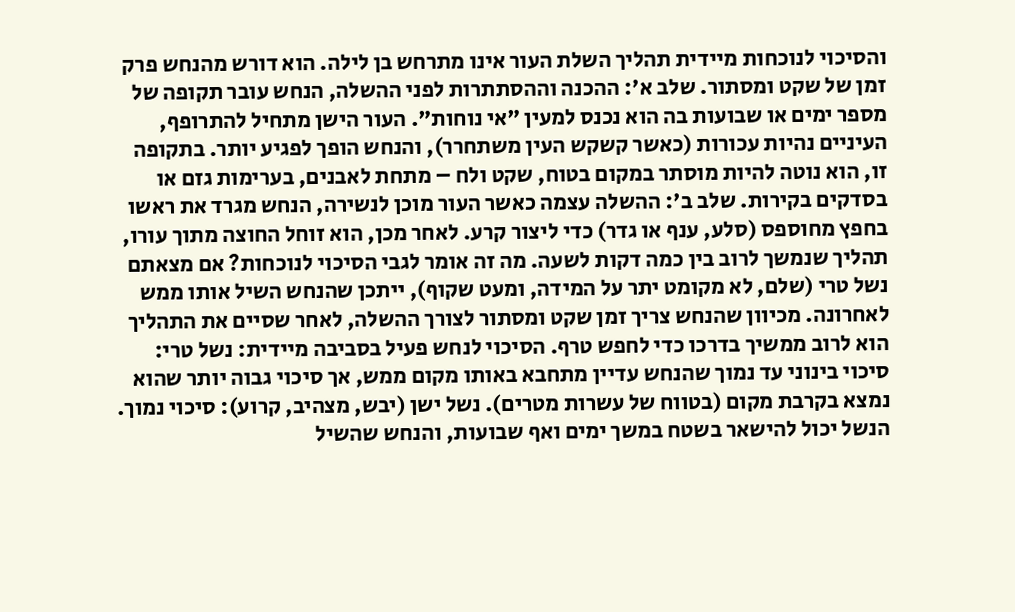והסיכוי לנוכחות מיידית תהליך השלת העור אינו מתרחש בן לילה. הוא דורש מהנחש פרק זמן של שקט ומסתור. שלב א': ההכנה וההסתתרות לפני ההשלה, הנחש עובר תקופה של מספר ימים או שבועות בה הוא נכנס למעין "אי נוחות". העור הישן מתחיל להתרופף, העיניים נהיות עכורות (כאשר קשקש העין משתחרר), והנחש הופך לפגיע יותר. בתקופה זו, הוא נוטה להיות מוסתר במקום בטוח, שקט ולח – מתחת לאבנים, בערימות גזם או בסדקים בקירות. שלב ב': ההשלה עצמה כאשר העור מוכן לנשירה, הנחש מגרד את ראשו בחפץ מחוספס (סלע, ענף או גדר) כדי ליצור קרע. לאחר מכן, הוא זוחל החוצה מתוך עורו, תהליך שנמשך לרוב בין כמה דקות לשעה. מה זה אומר לגבי הסיכוי לנוכחות? אם מצאתם נשל טרי (שלם, לא מקומט יתר על המידה, ומעט שקוף), ייתכן שהנחש השיל אותו ממש לאחרונה. מכיוון שהנחש צריך זמן שקט ומסתור לצורך ההשלה, לאחר שסיים את התהליך הוא לרוב ממשיך בדרכו כדי לחפש טרף. הסיכוי לנחש פעיל בסביבה מיידית: נשל טרי: סיכוי בינוני עד נמוך שהנחש עדיין מתחבא באותו מקום ממש, אך סיכוי גבוה יותר שהוא נמצא בקרבת מקום (בטווח של עשרות מטרים). נשל ישן (יבש, מצהיב, קרוע): סיכוי נמוך. הנשל יכול להישאר בשטח במשך ימים ואף שבועות, והנחש שהשיל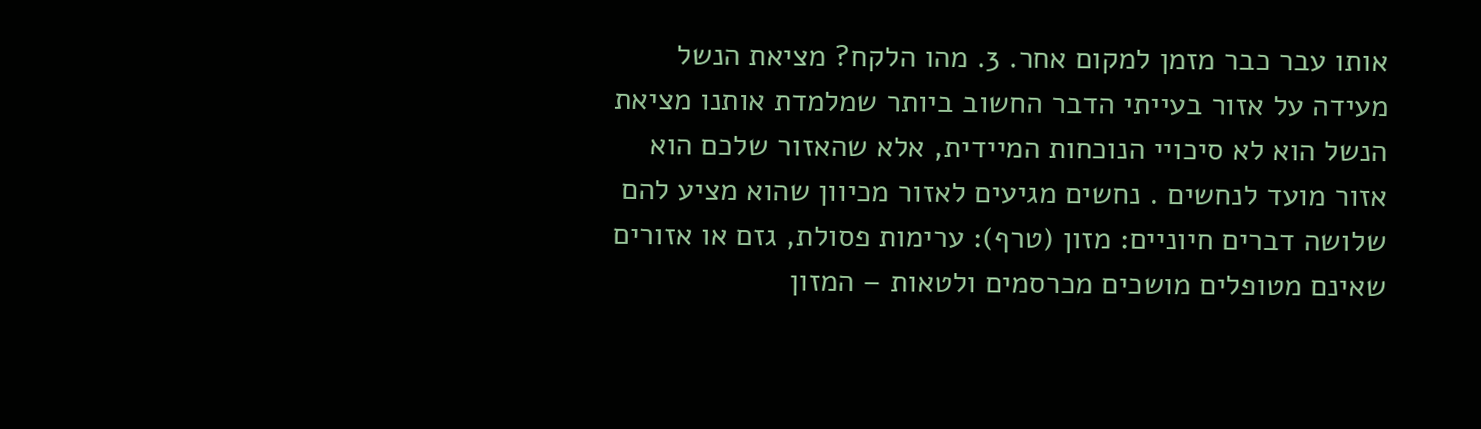אותו עבר כבר מזמן למקום אחר. 3. מהו הלקח? מציאת הנשל מעידה על אזור בעייתי הדבר החשוב ביותר שמלמדת אותנו מציאת הנשל הוא לא סיכויי הנוכחות המיידית, אלא שהאזור שלכם הוא אזור מועד לנחשים . נחשים מגיעים לאזור מכיוון שהוא מציע להם שלושה דברים חיוניים: מזון (טרף): ערימות פסולת, גזם או אזורים שאינם מטופלים מושכים מכרסמים ולטאות – המזון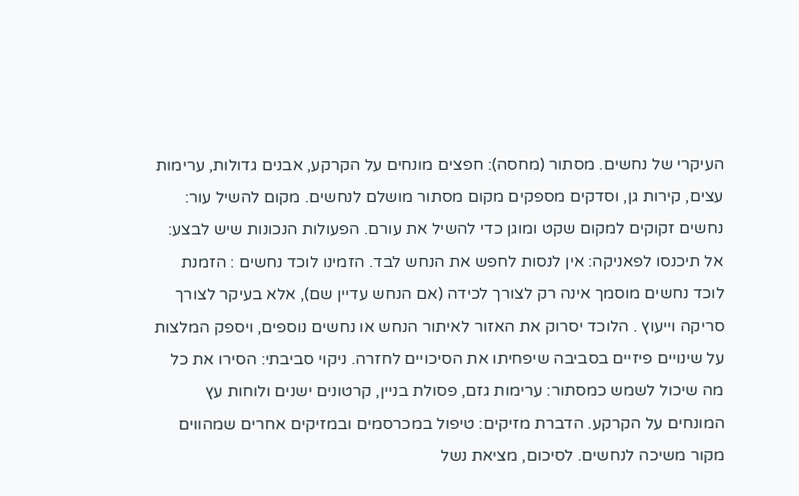העיקרי של נחשים. מסתור (מחסה): חפצים מונחים על הקרקע, אבנים גדולות, ערימות עצים, קירות גן, וסדקים מספקים מקום מסתור מושלם לנחשים. מקום להשיל עור: נחשים זקוקים למקום שקט ומוגן כדי להשיל את עורם. הפעולות הנכונות שיש לבצע: אל תיכנסו לפאניקה: אין לנסות לחפש את הנחש לבד. הזמינו לוכד נחשים : הזמנת לוכד נחשים מוסמך אינה רק לצורך לכידה (אם הנחש עדיין שם), אלא בעיקר לצורך סריקה וייעוץ . הלוכד יסרוק את האזור לאיתור הנחש או נחשים נוספים, ויספק המלצות על שינויים פיזיים בסביבה שיפחיתו את הסיכויים לחזרה. ניקוי סביבתי: הסירו את כל מה שיכול לשמש כמסתור: ערימות גזם, פסולת בניין, קרטונים ישנים ולוחות עץ המונחים על הקרקע. הדברת מזיקים: טיפול במכרסמים ובמזיקים אחרים שמהווים מקור משיכה לנחשים. לסיכום, מציאת נשל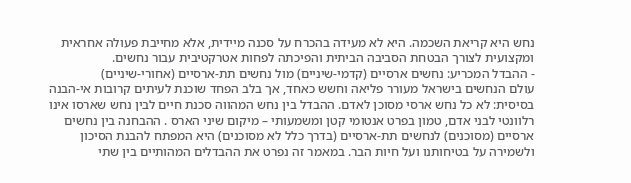נחש היא קריאת השכמה. היא לא מעידה בהכרח על סכנה מיידית, אלא מחייבת פעולה אחראית ומקצועית לצורך הבטחת הסביבה הביתית והפיכתה לפחות אטרקטיבית עבור נחשים.
- ההבדל המכריע: נחשים ארסיים (קדמי-שיניים) מול נחשים תת-ארסיים (אחורי-שיניים)
עולם הנחשים בישראל מעורר פליאה וחשש כאחד, אך בלב הפחד שוכנת לעיתים קרובות אי-הבנה בסיסית: לא כל נחש ארסי מסוכן לאדם. ההבדל בין נחש המהווה סכנת חיים לבין נחש שארסו אינו רלוונטי לבני אדם, טמון בפרט אנטומי קטן ומשמעותי – מיקום שיני הארס . ההבחנה בין נחשים ארסיים (מסוכנים) לנחשים תת-ארסיים (בדרך כלל לא מסוכנים) היא המפתח להבנת הסיכון ולשמירה על בטיחותנו ועל חיות הבר. במאמר זה נפרט את ההבדלים המהותיים בין שתי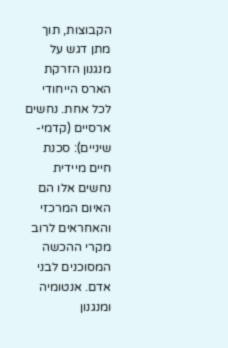הקבוצות, תוך מתן דגש על מנגנון הזרקת הארס הייחודי לכל אחת. נחשים ארסיים (קדמי-שיניים): סכנת חיים מיידית נחשים אלו הם האיום המרכזי והאחראים לרוב מקרי ההכשה המסוכנים לבני אדם. אנטומיה ומנגנון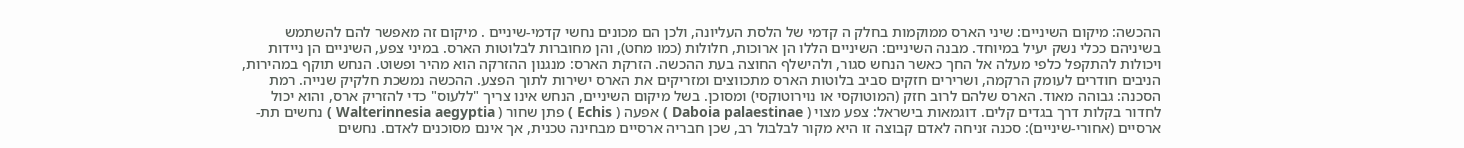ההכשה: מיקום השיניים: שיני הארס ממוקמות בחלק ה קדמי של הלסת העליונה, ולכן הם מכונים נחשי קדמי-שיניים . מיקום זה מאפשר להם להשתמש בשיניהם ככלי נשק יעיל במיוחד. מבנה השיניים: השיניים הללו הן ארוכות, חלולות (כמו מחט), והן מחוברות לבלוטות הארס. במיני צפע, השיניים הן ניידות ויכולות להתקפל כלפי מעלה אל החך כאשר הנחש סגור, ולהישלף החוצה בעת ההכשה. הזרקת הארס: מנגנון ההזרקה הוא מהיר ופשוט. הנחש תוקף במהירות, הניבים חודרים לעומק הרקמה, ושרירים חזקים סביב בלוטות הארס מתכווצים ומזריקים את הארס ישירות לתוך הפצע. ההכשה נמשכת חלקיק שנייה. רמת הסכנה: גבוהה מאוד. הארס שלהם לרוב חזק (המוטוקסי או נוירוטוקסי) ומסוכן. בשל מיקום השיניים, הנחש אינו צריך "ללעוס" כדי להזריק ארס, והוא יכול לחדור בקלות דרך בגדים קלים. דוגמאות בישראל: צפע מצוי ( Daboia palaestinae ) אפעה ( Echis ) פתן שחור ( Walterinnesia aegyptia ) נחשים תת-ארסיים (אחורי-שיניים): סכנה זניחה לאדם קבוצה זו היא מקור לבלבול רב, שכן חבריה ארסיים מבחינה טכנית, אך אינם מסוכנים לאדם. נחשים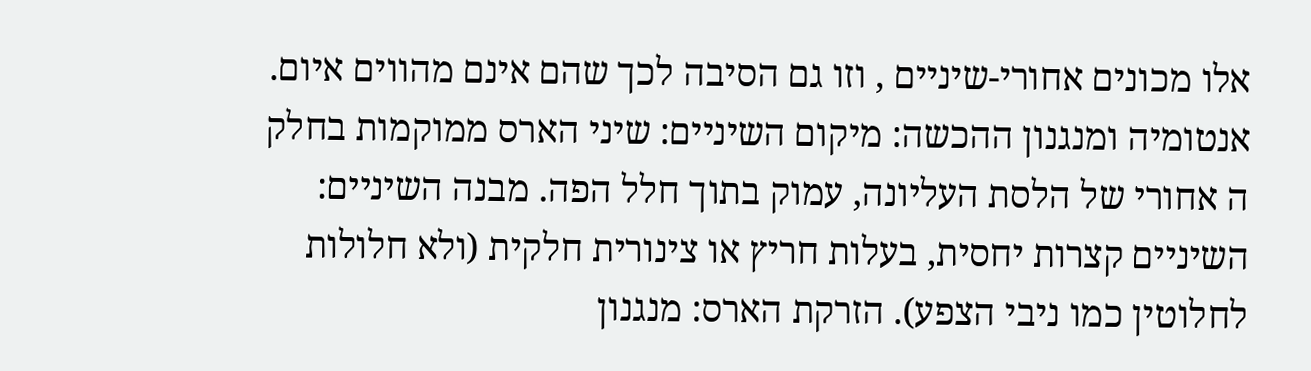אלו מכונים אחורי-שיניים , וזו גם הסיבה לכך שהם אינם מהווים איום. אנטומיה ומנגנון ההכשה: מיקום השיניים: שיני הארס ממוקמות בחלק ה אחורי של הלסת העליונה, עמוק בתוך חלל הפה. מבנה השיניים: השיניים קצרות יחסית, בעלות חריץ או צינורית חלקית (ולא חלולות לחלוטין כמו ניבי הצפע). הזרקת הארס: מנגנון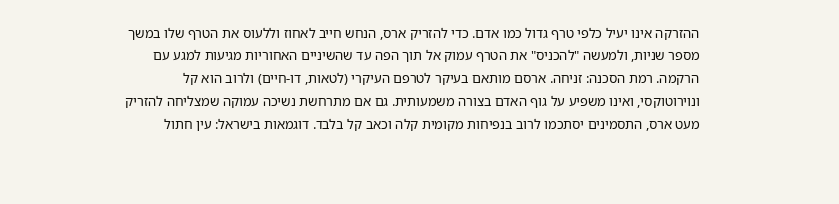ההזרקה אינו יעיל כלפי טרף גדול כמו אדם. כדי להזריק ארס, הנחש חייב לאחוז וללעוס את הטרף שלו במשך מספר שניות, ולמעשה "להכניס" את הטרף עמוק אל תוך הפה עד שהשיניים האחוריות מגיעות למגע עם הרקמה. רמת הסכנה: זניחה. ארסם מותאם בעיקר לטרפם העיקרי (לטאות, דו-חיים) ולרוב הוא קל ונוירוטוקסי, ואינו משפיע על גוף האדם בצורה משמעותית. גם אם מתרחשת נשיכה עמוקה שמצליחה להזריק מעט ארס, התסמינים יסתכמו לרוב בנפיחות מקומית קלה וכאב קל בלבד. דוגמאות בישראל: עין חתול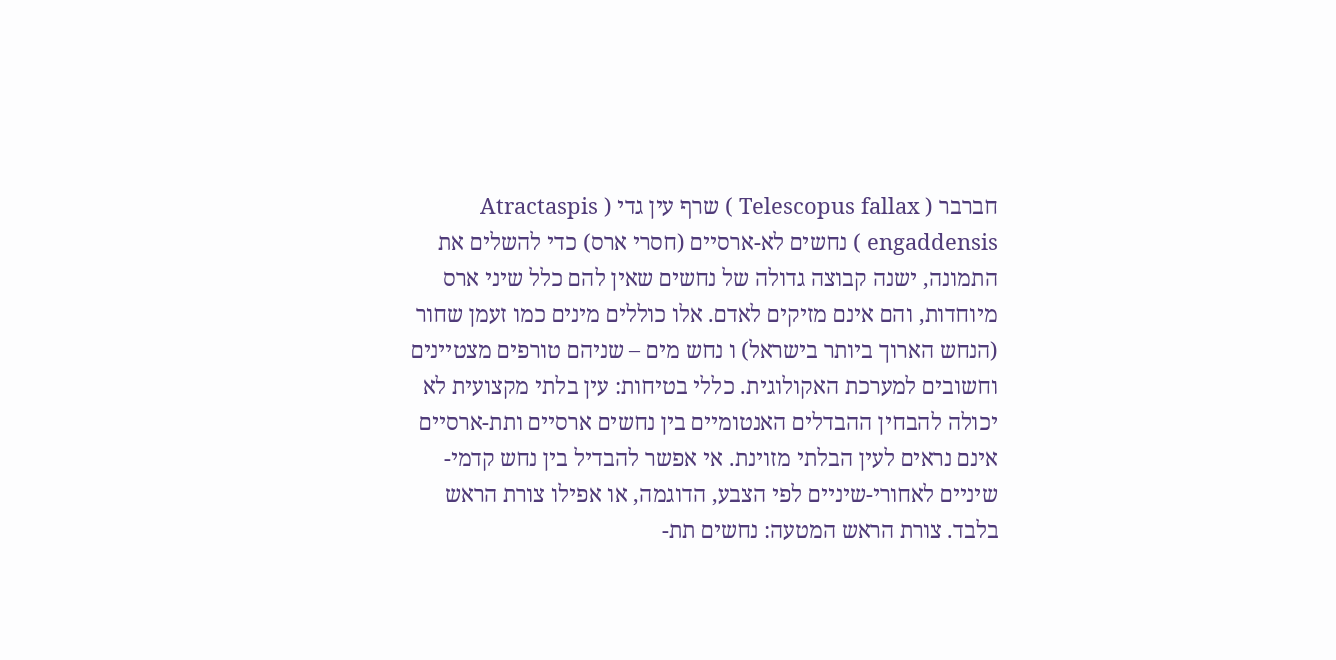חברבר ( Telescopus fallax ) שרף עין גדי ( Atractaspis engaddensis ) נחשים לא-ארסיים (חסרי ארס) כדי להשלים את התמונה, ישנה קבוצה גדולה של נחשים שאין להם כלל שיני ארס מיוחדות, והם אינם מזיקים לאדם. אלו כוללים מינים כמו זעמן שחור (הנחש הארוך ביותר בישראל) ו נחש מים – שניהם טורפים מצטיינים וחשובים למערכת האקולוגית. כללי בטיחות: עין בלתי מקצועית לא יכולה להבחין ההבדלים האנטומיים בין נחשים ארסיים ותת-ארסיים אינם נראים לעין הבלתי מזוינת. אי אפשר להבדיל בין נחש קדמי-שיניים לאחורי-שיניים לפי הצבע, הדוגמה, או אפילו צורת הראש בלבד. צורת הראש המטעה: נחשים תת-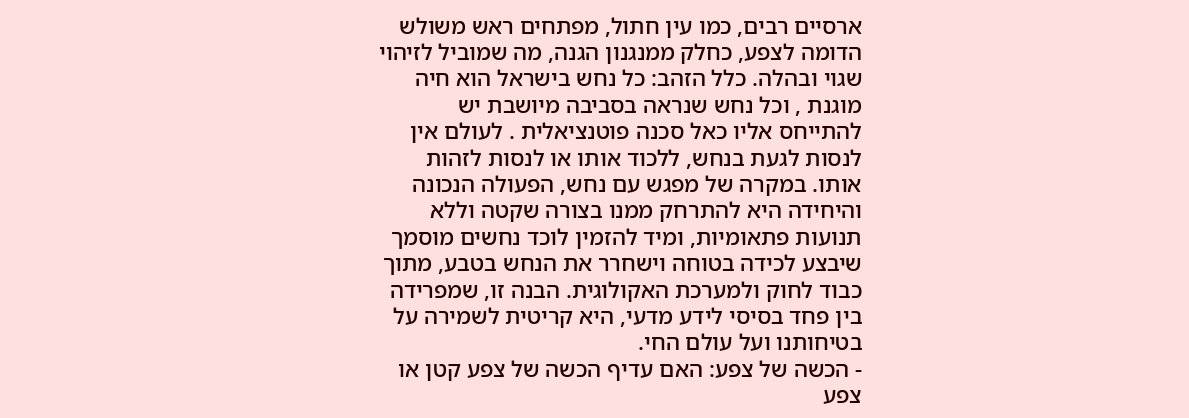ארסיים רבים, כמו עין חתול, מפתחים ראש משולש הדומה לצפע, כחלק ממנגנון הגנה, מה שמוביל לזיהוי שגוי ובהלה. כלל הזהב: כל נחש בישראל הוא חיה מוגנת , וכל נחש שנראה בסביבה מיושבת יש להתייחס אליו כאל סכנה פוטנציאלית . לעולם אין לנסות לגעת בנחש, ללכוד אותו או לנסות לזהות אותו. במקרה של מפגש עם נחש, הפעולה הנכונה והיחידה היא להתרחק ממנו בצורה שקטה וללא תנועות פתאומיות, ומיד להזמין לוכד נחשים מוסמך שיבצע לכידה בטוחה וישחרר את הנחש בטבע, מתוך כבוד לחוק ולמערכת האקולוגית. הבנה זו, שמפרידה בין פחד בסיסי לידע מדעי, היא קריטית לשמירה על בטיחותנו ועל עולם החי.
- הכשה של צפע: האם עדיף הכשה של צפע קטן או צפע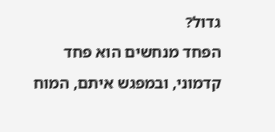גדול?
הפחד מנחשים הוא פחד קדמוני, ובמפגש איתם, המוח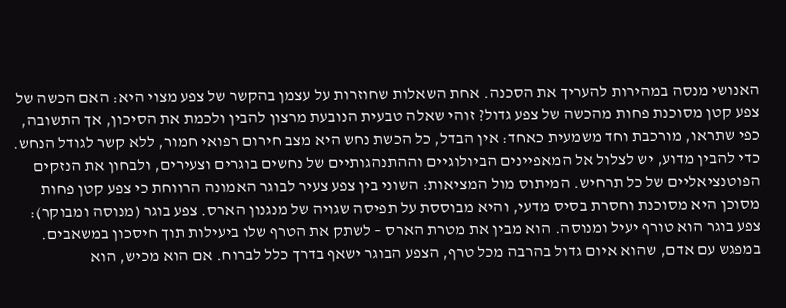האנושי מנסה במהירות להעריך את הסכנה. אחת השאלות שחוזרות על עצמן בהקשר של צפע מצוי היא: האם הכשה של צפע קטן מסוכנת פחות מהכשה של צפע גדול? זוהי שאלה טבעית הנובעת מרצון להבין ולכמת את הסיכון, אך התשובה, כפי שתראו, מורכבת וחד משמעית כאחד: אין הבדל, כל הכשת נחש היא מצב חירום רפואי חמור, ללא קשר לגודל הנחש. כדי להבין מדוע, יש לצלול אל המאפיינים הביולוגיים וההתנהגותיים של נחשים בוגרים וצעירים, ולבחון את הנזקים הפוטנציאליים של כל תרחיש. המיתוס מול המציאות: השוני בין צפע צעיר לבוגר האמונה הרווחת כי צפע קטן פחות מסוכן היא מסוכנת וחסרת בסיס מדעי, והיא מבוססת על תפיסה שגויה של מנגנון הארס. צפע בוגר (מנוסה ומבוקר): צפע בוגר הוא טורף יעיל ומנוסה. הוא מבין את מטרת הארס – לשתק את הטרף שלו ביעילות תוך חיסכון במשאבים. במפגש עם אדם, שהוא איום גדול בהרבה מכל טרף, הצפע הבוגר ישאף בדרך כלל לברוח. אם הוא מכיש, הוא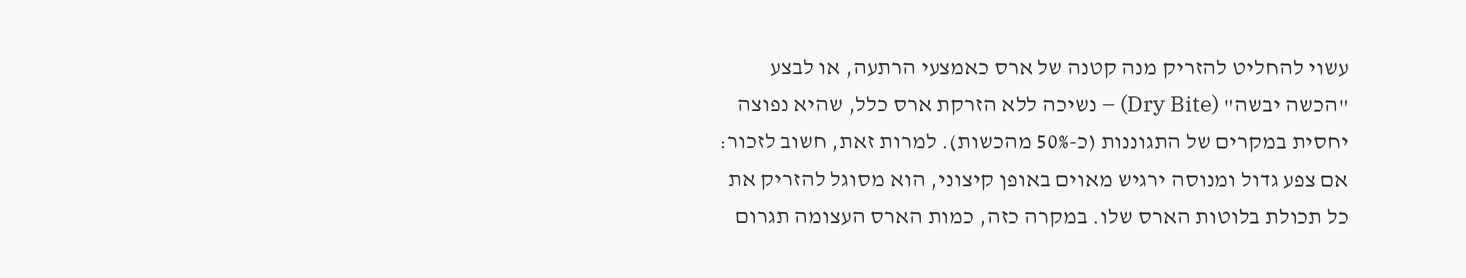עשוי להחליט להזריק מנה קטנה של ארס כאמצעי הרתעה, או לבצע "הכשה יבשה" (Dry Bite) – נשיכה ללא הזרקת ארס כלל, שהיא נפוצה יחסית במקרים של התגוננות (כ-50% מהכשות). למרות זאת, חשוב לזכור: אם צפע גדול ומנוסה ירגיש מאוים באופן קיצוני, הוא מסוגל להזריק את כל תכולת בלוטות הארס שלו. במקרה כזה, כמות הארס העצומה תגרום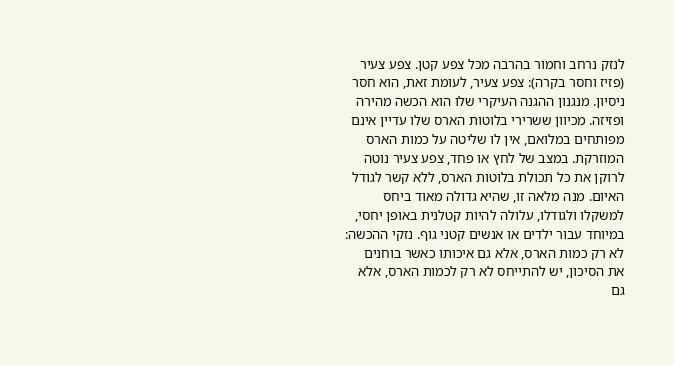לנזק נרחב וחמור בהרבה מכל צפע קטן. צפע צעיר (פזיז וחסר בקרה): צפע צעיר, לעומת זאת, הוא חסר ניסיון. מנגנון ההגנה העיקרי שלו הוא הכשה מהירה ופזיזה. מכיוון ששרירי בלוטות הארס שלו עדיין אינם מפותחים במלואם, אין לו שליטה על כמות הארס המוזרקת. במצב של לחץ או פחד, צפע צעיר נוטה לרוקן את כל תכולת בלוטות הארס, ללא קשר לגודל האיום. מנה מלאה זו, שהיא גדולה מאוד ביחס למשקלו ולגודלו, עלולה להיות קטלנית באופן יחסי, במיוחד עבור ילדים או אנשים קטני גוף. נזקי ההכשה: לא רק כמות הארס, אלא גם איכותו כאשר בוחנים את הסיכון, יש להתייחס לא רק לכמות הארס, אלא גם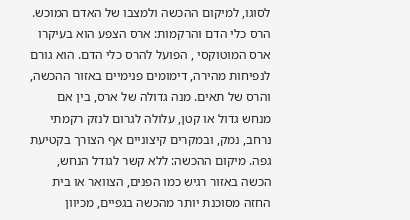לסוגו, למיקום ההכשה ולמצבו של האדם המוכש. הרס כלי הדם והרקמות: ארס הצפע הוא בעיקרו ארס המוטוקסי , הפועל להרס כלי הדם. הוא גורם לנפיחות מהירה, דימומים פנימיים באזור ההכשה, והרס של תאים. מנה גדולה של ארס, בין אם מנחש גדול או קטן, עלולה לגרום לנזק רקמתי נרחב, נמק, ובמקרים קיצוניים אף הצורך בקטיעת גפה. מיקום ההכשה: ללא קשר לגודל הנחש, הכשה באזור רגיש כמו הפנים, הצוואר או בית החזה מסוכנת יותר מהכשה בגפיים, מכיוון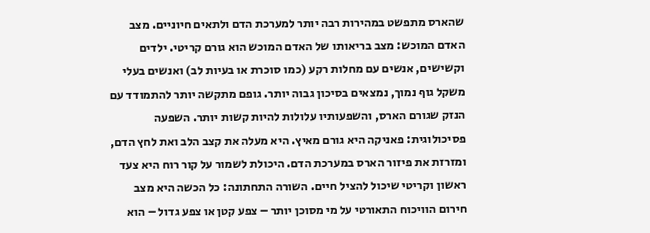שהארס מתפשט במהירות רבה יותר למערכת הדם ולתאים חיוניים. מצב האדם המוכש: מצב בריאותו של האדם המוכש הוא גורם קריטי. ילדים וקשישים, אנשים עם מחלות רקע (כמו סוכרת או בעיות לב) ואנשים בעלי משקל גוף נמוך, נמצאים בסיכון גבוה יותר. גופם מתקשה יותר להתמודד עם הנזק שגורם הארס, והשפעותיו עלולות להיות קשות יותר. השפעה פסיכולוגית: פאניקה היא גורם מאיץ. היא מעלה את קצב הלב ואת לחץ הדם, ומזרזת את פיזור הארס במערכת הדם. היכולת לשמור על קור רוח היא צעד ראשון וקריטי שיכול להציל חיים. השורה התחתונה: כל הכשה היא מצב חירום הוויכוח התאורטי על מי מסוכן יותר – צפע קטן או צפע גדול – הוא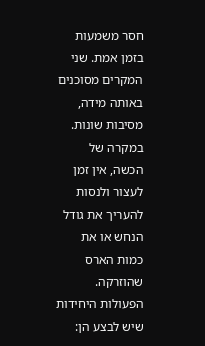חסר משמעות בזמן אמת. שני המקרים מסוכנים באותה מידה, מסיבות שונות. במקרה של הכשה, אין זמן לעצור ולנסות להעריך את גודל הנחש או את כמות הארס שהוזרקה. הפעולות היחידות שיש לבצע הן: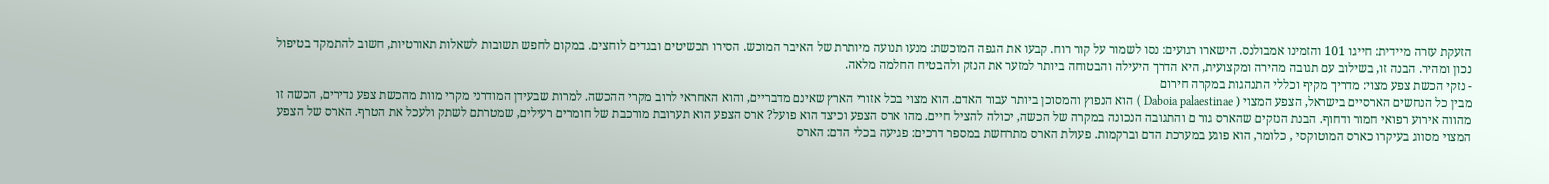הזעקת עזרה מיידית: חייגו 101 והזמינו אמבולנס. הישארו רגועים: נסו לשמור על קור רוח. קבעו את הגפה המוכשת: מנעו תנועה מיותרת של האיבר המוכש. הסירו תכשיטים ובגדים לוחצים. במקום לחפש תשובות לשאלות תאורטיות, חשוב להתמקד בטיפול נכון ומהיר. הבנה זו, בשילוב עם תגובה מהירה ומקצועית, היא הדרך היעילה והבטוחה ביותר למזער את הנזק ולהבטיח החלמה מלאה.
- נזקי הכשת צפע מצוי: מדריך מקיף וכללי התנהגות במקרה חירום
מבין כל הנחשים הארסיים בישראל, הצפע המצוי ( Daboia palaestinae ) הוא הנפוץ והמסוכן ביותר עבור האדם. הוא מצוי בכל אזורי הארץ שאינם מדבריים, והוא האחראי לרוב מקרי ההכשה. למרות שבעידן המודרני מקרי מוות מהכשת צפע נדירים, הכשה זו מהווה אירוע רפואי חמור ודחוף. הבנת הנזקים שהארס גור ם והתגובה הנכונה במקרה של הכשה, יכולה להציל חיים. מהו ארס הצפע וכיצד הוא פועל? ארס הצפע הוא תערובת מורכבת של חומרים רעילים, שמטרתם לשתק ולעכל את הטרף. הארס של הצפע המצוי מסווג בעיקרו כארס המוטוקסי , כלומר, הוא פוגע במערכת הדם וברקמות. פעולת הארס מתרחשת במספר דרכים: פגיעה בכלי הדם: הארס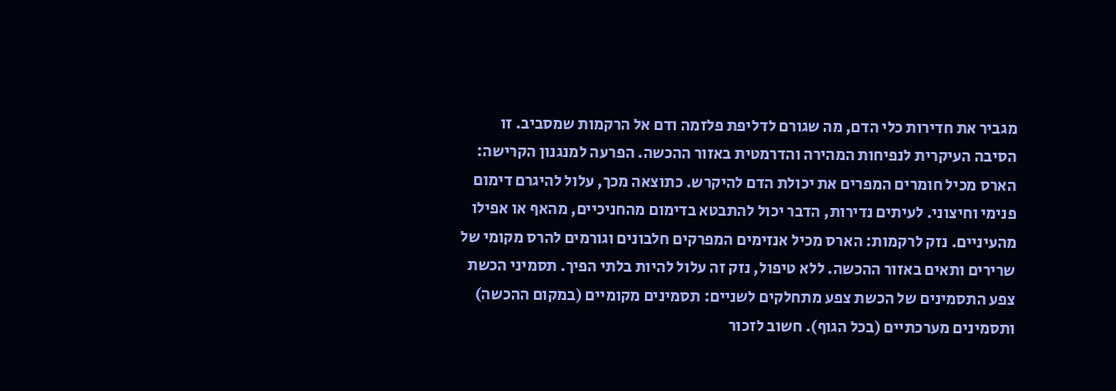מגביר את חדירות כלי הדם, מה שגורם לדליפת פלזמה ודם אל הרקמות שמסביב. זו הסיבה העיקרית לנפיחות המהירה והדרמטית באזור ההכשה. הפרעה למנגנון הקרישה: הארס מכיל חומרים המפרים את יכולת הדם להיקרש. כתוצאה מכך, עלול להיגרם דימום פנימי וחיצוני. לעיתים נדירות, הדבר יכול להתבטא בדימום מהחניכיים, מהאף או אפילו מהעיניים. נזק לרקמות: הארס מכיל אנזימים המפרקים חלבונים וגורמים להרס מקומי של שרירים ותאים באזור ההכשה. ללא טיפול, נזק זה עלול להיות בלתי הפיך. תסמיני הכשת צפע התסמינים של הכשת צפע מתחלקים לשניים: תסמינים מקומיים (במקום ההכשה) ותסמינים מערכתיים (בכל הגוף). חשוב לזכור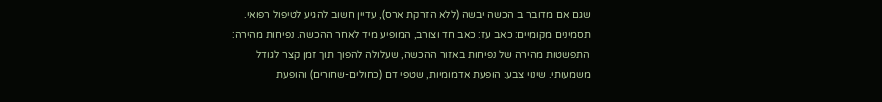שגם אם מדובר ב הכשה יבשה (ללא הזרקת ארס), עדיין חשוב להגיע לטיפול רפואי. תסמינים מקומיים: כאב עז: כאב חד וצורב, המופיע מיד לאחר ההכשה. נפיחות מהירה: התפשטות מהירה של נפיחות באזור ההכשה, שעלולה להפוך תוך זמן קצר לגודל משמעותי. שינוי צבע: הופעת אדמומיות, שטפי דם (כחולים-שחורים) והופעת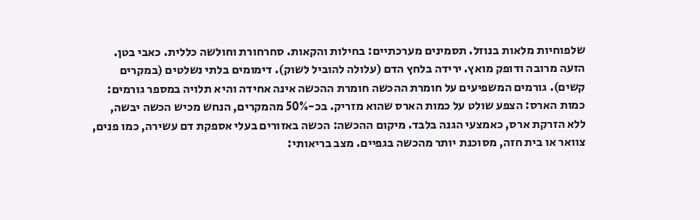שלפוחיות מלאות בנוזל. תסמינים מערכתיים: בחילות והקאות. סחרחורת וחולשה כללית. כאבי בטן. הזעה מרובה ודופק מואץ. ירידה בלחץ הדם (עלולה להוביל לשוק). דימומים בלתי נשלטים (במקרים קשים). גורמים המשפיעים על חומרת ההכשה חומרת ההכשה אינה אחידה והיא תלויה במספר גורמים: כמות הארס: הצפע שולט על כמות הארס שהוא מזריק. בכ-50% מהמקרים, הנחש מכיש הכשה יבשה, ללא הזרקת ארס, כאמצעי הגנה בלבד. מיקום ההכשה: הכשה באזורים בעלי אספקת דם עשירה, כמו פנים, צוואר או בית חזה, מסוכנת יותר מהכשה בגפיים. מצב בריאותי: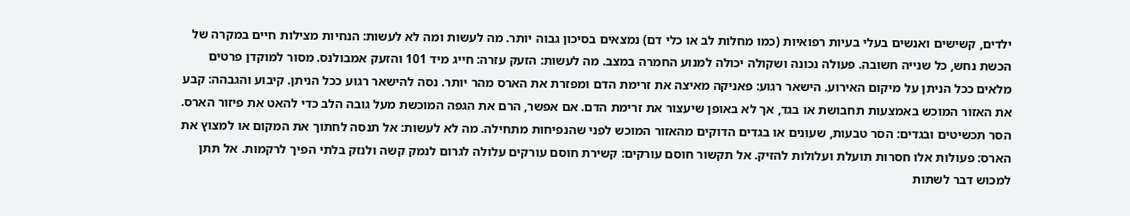ילדים, קשישים ואנשים בעלי בעיות רפואיות (כמו מחלות לב או כלי דם) נמצאים בסיכון גבוה יותר. מה לעשות ומה לא לעשות: הנחיות מצילות חיים במקרה של הכשת נחש, כל שנייה חשובה. פעולה נכונה ושקולה יכולה למנוע החמרה במצב. מה לעשות: הזעק עזרה: חייג מיד 101 והזעק אמבולנס. מסור למוקדן פרטים מלאים ככל הניתן על מיקום האירוע. הישאר רגוע: פאניקה מאיצה את זרימת הדם ומפזרת את הארס מהר יותר. נסה להישאר רגוע ככל הניתן. קיבוע והגבהה: קבע את האזור המוכש באמצעות תחבושת או בגד, אך לא באופן שיעצור את זרימת הדם. אם אפשר, הרם את הגפה המוכשת מעל גובה הלב כדי להאט את פיזור הארס. הסר תכשיטים ובגדים: הסר טבעות, שעונים או בגדים הדוקים מהאזור המוכש לפני שהנפיחות מתחילה. מה לא לעשות: אל תנסה לחתוך את המקום או למצוץ את הארס: פעולות אלו חסרות תועלת ועלולות להזיק. אל תקשור חוסם עורקים: קשירת חוסם עורקים עלולה לגרום לנמק קשה ולנזק בלתי הפיך לרקמות. אל תתן למכוש דבר לשתות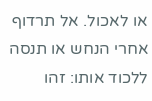או לאכול. אל תרדוף אחרי הנחש או תנסה ללכוד אותו: זהו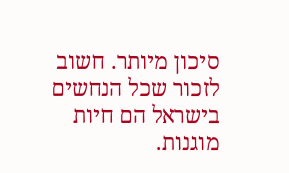סיכון מיותר. חשוב לזכור שכל הנחשים בישראל הם חיות מוגנות.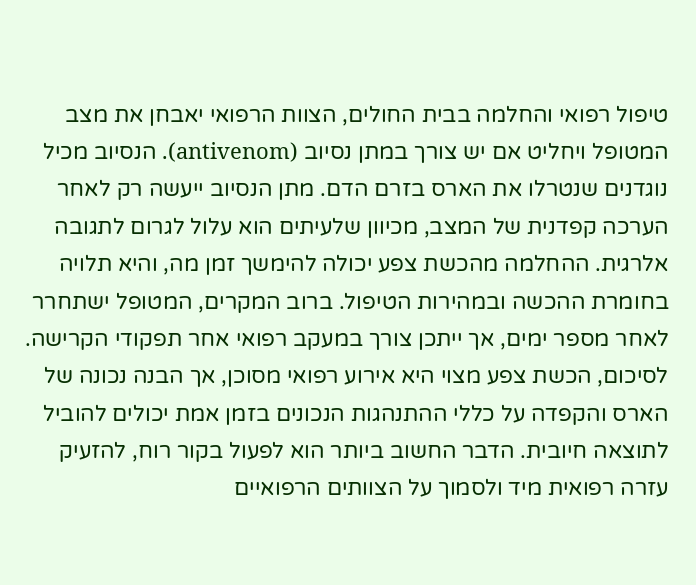טיפול רפואי והחלמה בבית החולים, הצוות הרפואי יאבחן את מצב המטופל ויחליט אם יש צורך במתן נסיוב (antivenom). הנסיוב מכיל נוגדנים שנטרלו את הארס בזרם הדם. מתן הנסיוב ייעשה רק לאחר הערכה קפדנית של המצב, מכיוון שלעיתים הוא עלול לגרום לתגובה אלרגית. ההחלמה מהכשת צפע יכולה להימשך זמן מה, והיא תלויה בחומרת ההכשה ובמהירות הטיפול. ברוב המקרים, המטופל ישתחרר לאחר מספר ימים, אך ייתכן צורך במעקב רפואי אחר תפקודי הקרישה. לסיכום, הכשת צפע מצוי היא אירוע רפואי מסוכן, אך הבנה נכונה של הארס והקפדה על כללי ההתנהגות הנכונים בזמן אמת יכולים להוביל לתוצאה חיובית. הדבר החשוב ביותר הוא לפעול בקור רוח, להזעיק עזרה רפואית מיד ולסמוך על הצוותים הרפואיים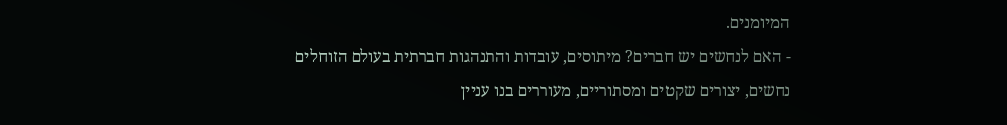המיומנים.
- האם לנחשים יש חברים? מיתוסים, עובדות והתנהגות חברתית בעולם הזוחלים
נחשים, יצורים שקטים ומסתוריים, מעוררים בנו עניין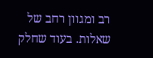רב ומגוון רחב של שאלות. בעוד שחלק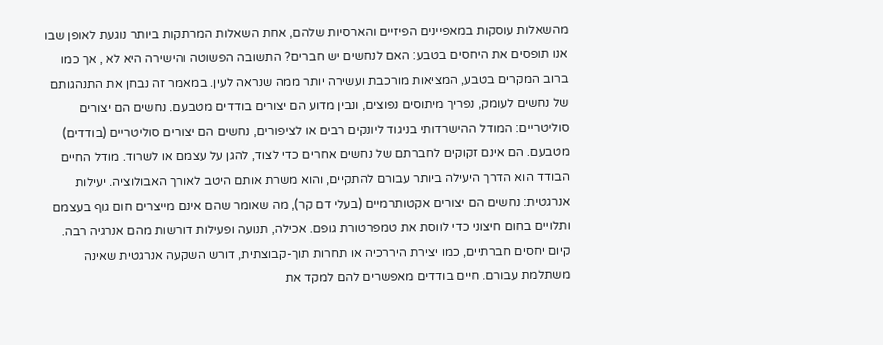מהשאלות עוסקות במאפיינים הפיזיים והארסיות שלהם, אחת השאלות המרתקות ביותר נוגעת לאופן שבו אנו תופסים את היחסים בטבע: האם לנחשים יש חברים? התשובה הפשוטה והישירה היא לא , אך כמו ברוב המקרים בטבע, המציאות מורכבת ועשירה יותר ממה שנראה לעין. במאמר זה נבחן את התנהגותם של נחשים לעומק, נפריך מיתוסים נפוצים, ונבין מדוע הם יצורים בודדים מטבעם. נחשים הם יצורים סוליטריים: המודל ההישרדותי בניגוד ליונקים רבים או לציפורים, נחשים הם יצורים סוליטריים (בודדים) מטבעם. הם אינם זקוקים לחברתם של נחשים אחרים כדי לצוד, להגן על עצמם או לשרוד. מודל החיים הבודד הוא הדרך היעילה ביותר עבורם להתקיים, והוא משרת אותם היטב לאורך האבולוציה. יעילות אנרגטית: נחשים הם יצורים אקטותרמיים (בעלי דם קר), מה שאומר שהם אינם מייצרים חום גוף בעצמם ותלויים בחום חיצוני כדי לווסת את טמפרטורת גופם. אכילה, תנועה ופעילות דורשות מהם אנרגיה רבה. קיום יחסים חברתיים, כמו יצירת היררכיה או תחרות תוך-קבוצתית, דורש השקעה אנרגטית שאינה משתלמת עבורם. חיים בודדים מאפשרים להם למקד את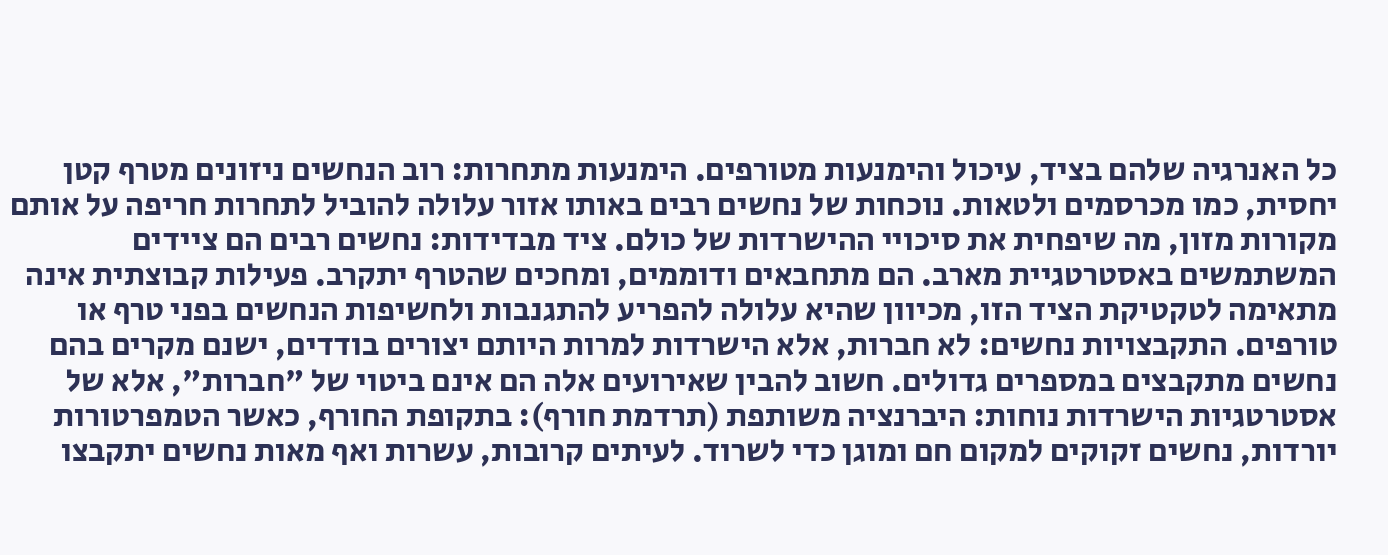כל האנרגיה שלהם בציד, עיכול והימנעות מטורפים. הימנעות מתחרות: רוב הנחשים ניזונים מטרף קטן יחסית, כמו מכרסמים ולטאות. נוכחות של נחשים רבים באותו אזור עלולה להוביל לתחרות חריפה על אותם מקורות מזון, מה שיפחית את סיכויי ההישרדות של כולם. ציד מבדידות: נחשים רבים הם ציידים המשתמשים באסטרטגיית מארב. הם מתחבאים ודוממים, ומחכים שהטרף יתקרב. פעילות קבוצתית אינה מתאימה לטקטיקת הציד הזו, מכיוון שהיא עלולה להפריע להתגנבות ולחשיפות הנחשים בפני טרף או טורפים. התקבצויות נחשים: לא חברות, אלא הישרדות למרות היותם יצורים בודדים, ישנם מקרים בהם נחשים מתקבצים במספרים גדולים. חשוב להבין שאירועים אלה הם אינם ביטוי של "חברות", אלא של אסטרטגיות הישרדות נוחות: היברנציה משותפת (תרדמת חורף): בתקופת החורף, כאשר הטמפרטורות יורדות, נחשים זקוקים למקום חם ומוגן כדי לשרוד. לעיתים קרובות, עשרות ואף מאות נחשים יתקבצו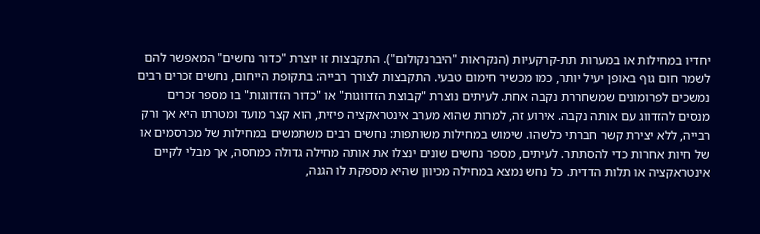יחדיו במחילות או במערות תת-קרקעיות (הנקראות "היברנקולום"). התקבצות זו יוצרת "כדור נחשים" המאפשר להם לשמר חום גוף באופן יעיל יותר, כמו מכשיר חימום טבעי. התקבצות לצורך רבייה: בתקופת הייחום, נחשים זכרים רבים נמשכים לפרומונים שמשחררת נקבה אחת. לעיתים נוצרת "קבוצת הזדווגות" או "כדור הזדווגות" בו מספר זכרים מנסים להזדווג עם אותה נקבה. אירוע זה, למרות שהוא מערב אינטראקציה פיזית, הוא קצר מועד ומטרתו היא אך ורק רבייה, ללא יצירת קשר חברתי כלשהו. שימוש במחילות משותפות: נחשים רבים משתמשים במחילות של מכרסמים או של חיות אחרות כדי להסתתר. לעיתים, מספר נחשים שונים ינצלו את אותה מחילה גדולה כמחסה, אך מבלי לקיים אינטראקציה או תלות הדדית. כל נחש נמצא במחילה מכיוון שהיא מספקת לו הגנה,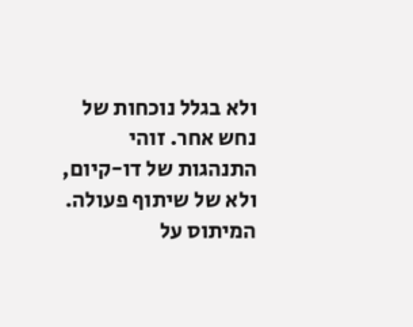ולא בגלל נוכחות של נחש אחר. זוהי התנהגות של דו-קיום, ולא של שיתוף פעולה. המיתוס על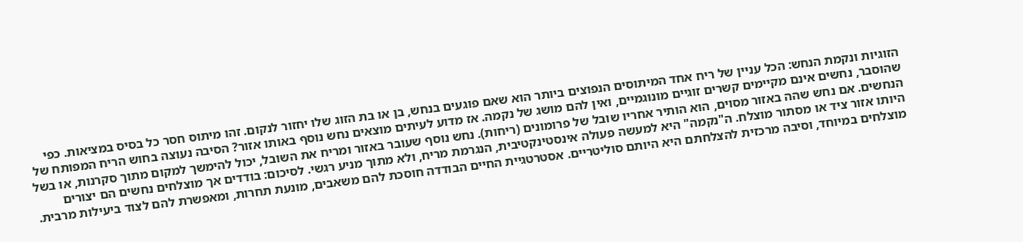הזוגיות ונקמת הנחש: הכל עניין של ריח אחד המיתוסים הנפוצים ביותר הוא שאם פוגעים בנחש, בן או בת הזוג שלו יחזור לנקום. זהו מיתוס חסר כל בסיס במציאות. כפי שהוסבר, נחשים אינם מקיימים קשרים זוגיים מונוגמיים, ואין להם מושג של נקמה. אז מדוע לעיתים מוצאים נחש נוסף באותו אזור? הסיבה נעוצה בחוש הריח המפותח של הנחשים. אם נחש שהה באזור מסוים, הוא הותיר אחריו שובל של פרומונים (ריחות). נחש נוסף שעובר באזור ומריח את השובל, יכול להימשך למקום מתוך סקרנות, או בשל היותו אזור ציד או מסתור מוצלח. ה"נקמה" היא למעשה פעולה אינסטינקטיבית, הנגרמת מריח, ולא מתוך מניע רגשי. לסיכום: בודדים אך מוצלחים נחשים הם יצורים מוצלחים במיוחד, וסיבה מרכזית להצלחתם היא היותם סוליטריים. אסטרטגיית החיים הבודדה חוסכת להם משאבים, מונעת תחרות, ומאפשרת להם לצוד ביעילות מרבית.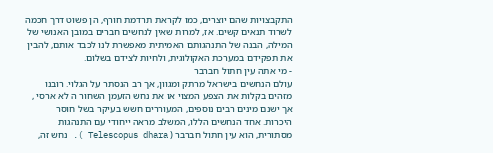התקבצויות שהם יוצרים, כמו לקראת תרדמת חורף, הן פשוט דרך חכמה לשרוד תנאים קשים. אז, למרות שאין לנחשים חברים במובן האנושי של המילה, הבנה של התנהגותם האמיתית מאפשרת לנו לכבד אותם, להבין את תפקידם במערכת האקולוגית, ולחיות לצידם בשלום.
- מי אתה עין חתול חברבר
עולם הנחשים בישראל מרתק ומגוון, אך רב הנסתר על הגלוי. רובנו מזהים בקלות את הצפע המצוי או את נחש הזעמן השחור ה לא ארסי , אך ישנם מינים רבים נוספים, המעוררים חשש בעיקר בשל חוסר היכרות. אחד הנחשים הללו, המשלב מראה ייחודי עם התנהגות מסתורית, הוא עין חתול חברבר ( Telescopus dhara ). נחש זה,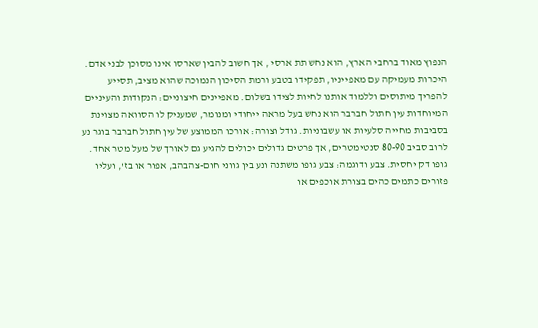הנפוץ מאוד ברחבי הארץ, הוא נחש תת ארסי , אך חשוב להבין שארסו אינו מסוכן לבני אדם. היכרות מעמיקה עם מאפייניו, תפקידו בטבע ורמת הסיכון הנמוכה שהוא מציב, תסייע להפריך מיתוסים וללמוד אותנו לחיות לצידו בשלום. מאפיינים חיצוניים: הנקודות והעיניים המיוחדות עין חתול חברבר הוא נחש בעל מראה ייחודי ומנומר, שמעניק לו הסוואה מצוינת בסביבות מחייה סלעיות או עשבוניות. גודל וצורה: אורכו הממוצע של עין חתול חברבר בוגר נע לרוב סביב 80-90 סנטימטרים, אך פרטים גדולים יכולים להגיע גם לאורך של מעל מטר אחד. גופו דק יחסית. צבע ודוגמה: צבע גופו משתנה ונע בין גווני חום-צהבהב, אפור או בז', ועליו פזורים כתמים כהים בצורת אוכפים או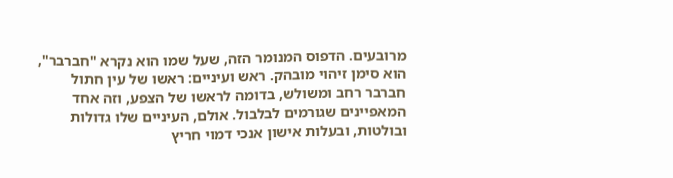מרובעים. הדפוס המנומר הזה, שעל שמו הוא נקרא "חברבר", הוא סימן זיהוי מובהק. ראש ועיניים: ראשו של עין חתול חברבר רחב ומשולש, בדומה לראשו של הצפע, וזה אחד המאפיינים שגורמים לבלבול. אולם, העיניים שלו גדולות ובולטות, ובעלות אישון אנכי דמוי חריץ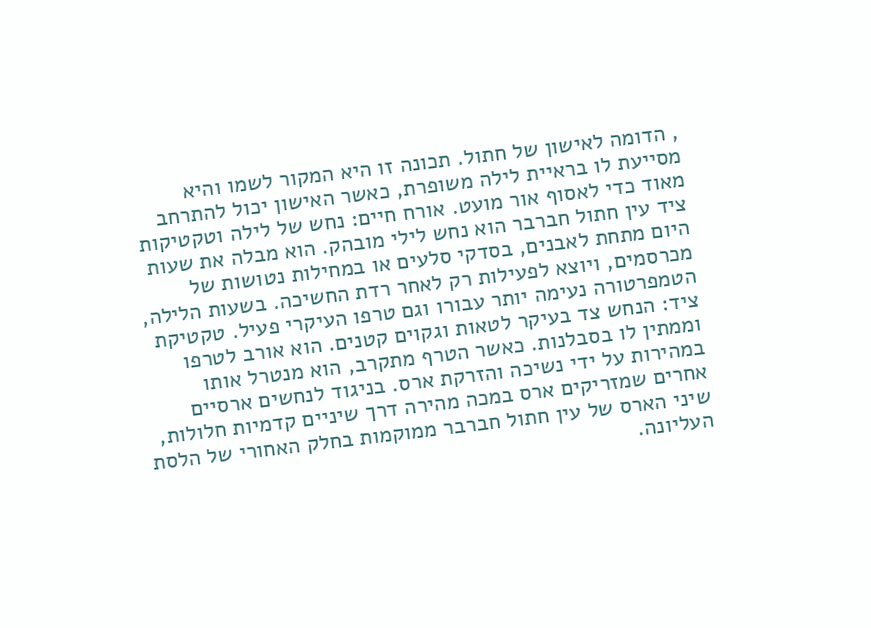, הדומה לאישון של חתול. תכונה זו היא המקור לשמו והיא מסייעת לו בראיית לילה משופרת, כאשר האישון יכול להתרחב מאוד כדי לאסוף אור מועט. אורח חיים: נחש של לילה וטקטיקות ציד עין חתול חברבר הוא נחש לילי מובהק. הוא מבלה את שעות היום מתחת לאבנים, בסדקי סלעים או במחילות נטושות של מכרסמים, ויוצא לפעילות רק לאחר רדת החשיכה. בשעות הלילה, הטמפרטורה נעימה יותר עבורו וגם טרפו העיקרי פעיל. טקטיקת ציד: הנחש צד בעיקר לטאות וגקוים קטנים. הוא אורב לטרפו וממתין לו בסבלנות. כאשר הטרף מתקרב, הוא מנטרל אותו במהירות על ידי נשיכה והזרקת ארס. בניגוד לנחשים ארסיים אחרים שמזריקים ארס במכה מהירה דרך שיניים קדמיות חלולות, שיני הארס של עין חתול חברבר ממוקמות בחלק האחורי של הלסת העליונה.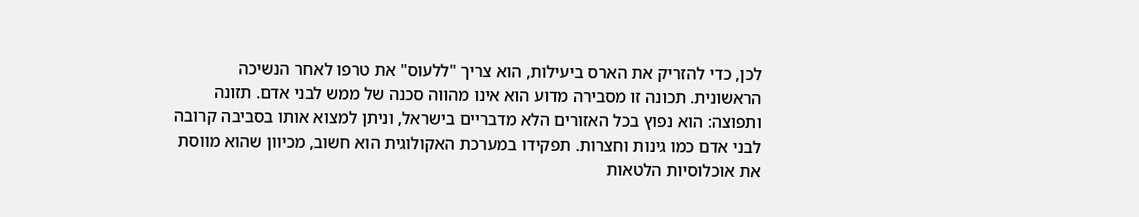לכן, כדי להזריק את הארס ביעילות, הוא צריך "ללעוס" את טרפו לאחר הנשיכה הראשונית. תכונה זו מסבירה מדוע הוא אינו מהווה סכנה של ממש לבני אדם. תזונה ותפוצה: הוא נפוץ בכל האזורים הלא מדבריים בישראל, וניתן למצוא אותו בסביבה קרובה לבני אדם כמו גינות וחצרות. תפקידו במערכת האקולוגית הוא חשוב, מכיוון שהוא מווסת את אוכלוסיות הלטאות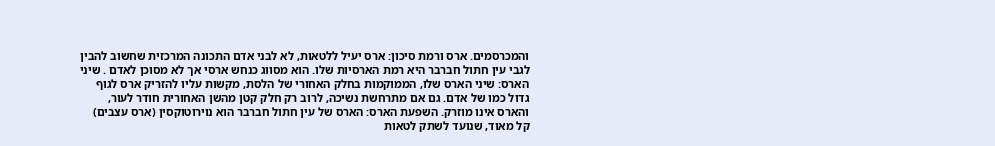והמכרסמים. ארס ורמת סיכון: ארס יעיל ללטאות, לא לבני אדם התכונה המרכזית שחשוב להבין לגבי עין חתול חברבר היא רמת הארסיות שלו. הוא מסווג כנחש ארסי אך לא מסוכן לאדם . שיני הארס: שיני הארס שלו, הממוקמות בחלק האחורי של הלסת, מקשות עליו להזריק ארס לגוף גדול כמו של אדם. גם אם מתרחשת נשיכה, לרוב רק חלק קטן מהשן האחורית חודר לעור, והארס אינו מוזרק. השפעת הארס: הארס של עין חתול חברבר הוא נוירוטוקסין (ארס עצבים) קל מאוד, שנועד לשתק לטאות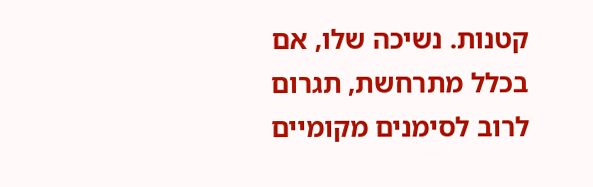קטנות. נשיכה שלו, אם בכלל מתרחשת, תגרום לרוב לסימנים מקומיים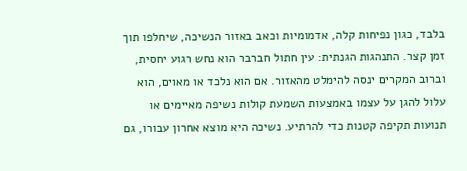בלבד, כגון נפיחות קלה, אדמומיות וכאב באזור הנשיכה, שיחלפו תוך זמן קצר. התנהגות הגנתית: עין חתול חברבר הוא נחש רגוע יחסית, וברוב המקרים ינסה להימלט מהאזור. אם הוא נלכד או מאוים, הוא עלול להגן על עצמו באמצעות השמעת קולות נשיפה מאיימים או תנועות תקיפה קטנות כדי להרתיע. נשיכה היא מוצא אחרון עבורו, גם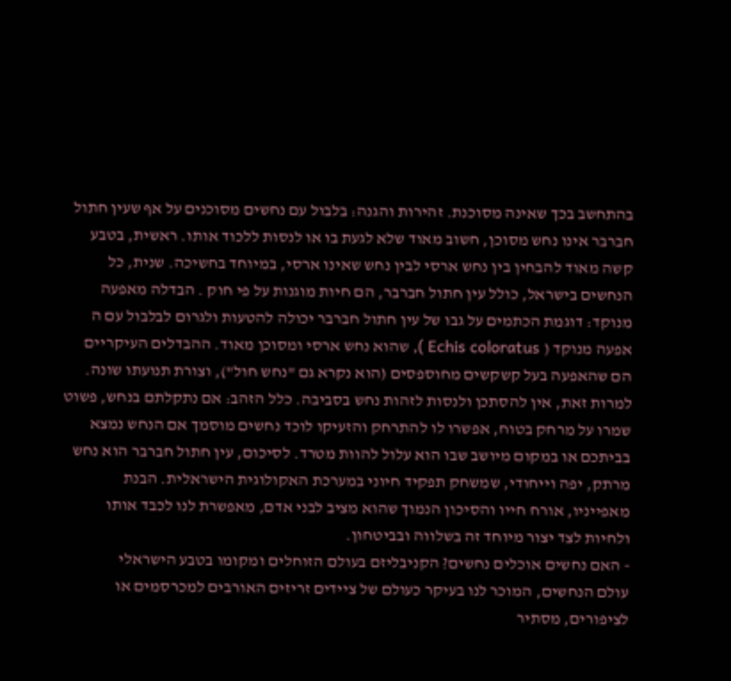בהתחשב בכך שאינה מסוכנת. זהירות והגנה: בלבול עם נחשים מסוכנים על אף שעין חתול חברבר אינו נחש מסוכן, חשוב מאוד שלא לגעת בו או לנסות ללכוד אותו. ראשית, בטבע קשה מאוד להבחין בין נחש ארסי לבין נחש שאינו ארסי, במיוחד בחשיכה. שנית, כל הנחשים בישראל, כולל עין חתול חברבר, הם חיות מוגנות על פי חוק . הבדלה מאפעה מנוקד: דוגמת הכתמים על גבו של עין חתול חברבר יכולה להטעות ולגרום לבלבול עם ה אפעה מנוקד ( Echis coloratus ), שהוא נחש ארסי ומסוכן מאוד. ההבדלים העיקריים הם שהאפעה בעל קשקשים מחוספסים (הוא נקרא גם "נחש חול"), וצורת תנועתו שונה. למרות זאת, אין להסתכן ולנסות לזהות נחש בסביבה. כלל הזהב: אם נתקלתם בנחש, פשוט שמרו על מרחק בטוח, אפשרו לו להתרחק והזעיקו לוכד נחשים מוסמך אם הנחש נמצא בביתכם או במקום מיושב שבו הוא עלול להוות מטרד. לסיכום, עין חתול חברבר הוא נחש מרתק, יפה וייחודי, שמשחק תפקיד חיוני במערכת האקולוגית הישראלית. הבנת מאפייניו, אורח חייו והסיכון הנמוך שהוא מציב לבני אדם, מאפשרת לנו לכבד אותו ולחיות לצד יצור מיוחד זה בשלווה ובביטחון.
- האם נחשים אוכלים נחשים? הקניבליזם בעולם הזוחלים ומקומו בטבע הישראלי
עולם הנחשים, המוכר לנו בעיקר כעולם של ציידים זריזים האורבים למכרסמים או לציפורים, מסתיר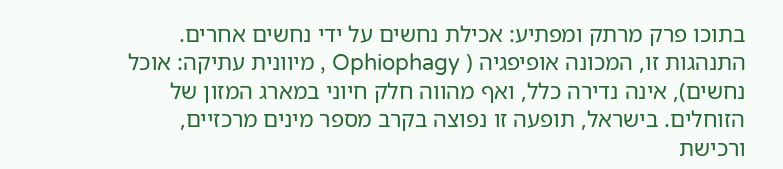בתוכו פרק מרתק ומפתיע: אכילת נחשים על ידי נחשים אחרים. התנהגות זו, המכונה אופיפגיה ( Ophiophagy , מיוונית עתיקה: אוכל נחשים), אינה נדירה כלל, ואף מהווה חלק חיוני במארג המזון של הזוחלים. בישראל, תופעה זו נפוצה בקרב מספר מינים מרכזיים, ורכישת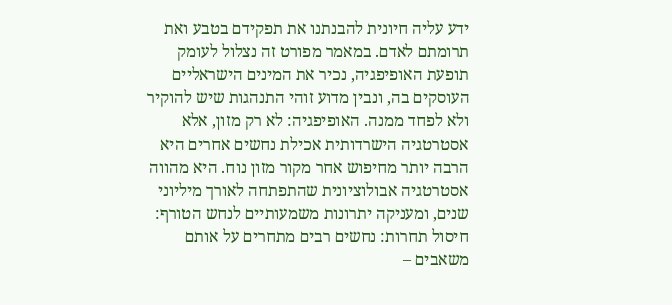ידע עליה חיונית להבנתנו את תפקידם בטבע ואת תרומתם לאדם. במאמר מפורט זה נצלול לעומק תופעת האופיפגיה, נכיר את המינים הישראליים העוסקים בה, ונבין מדוע זוהי התנהגות שיש להוקיר ולא לפחד ממנה. האופיפגיה: לא רק מזון, אלא אסטרטגיה הישרדותית אכילת נחשים אחרים היא הרבה יותר מחיפוש אחר מקור מזון נוח. היא מהווה אסטרטגיה אבולוציונית שהתפתחה לאורך מיליוני שנים, ומעניקה יתרונות משמעותיים לנחש הטורף: חיסול תחרות: נחשים רבים מתחרים על אותם משאבים –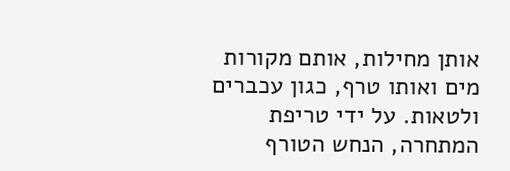אותן מחילות, אותם מקורות מים ואותו טרף, כגון עכברים ולטאות. על ידי טריפת המתחרה, הנחש הטורף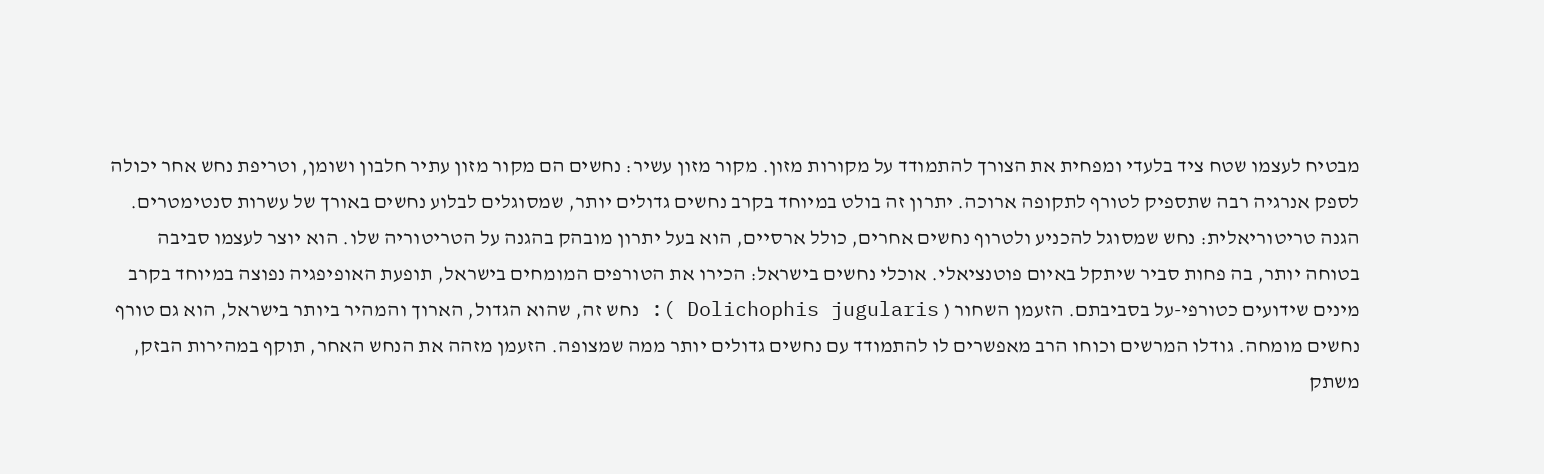מבטיח לעצמו שטח ציד בלעדי ומפחית את הצורך להתמודד על מקורות מזון. מקור מזון עשיר: נחשים הם מקור מזון עתיר חלבון ושומן, וטריפת נחש אחר יכולה לספק אנרגיה רבה שתספיק לטורף לתקופה ארוכה. יתרון זה בולט במיוחד בקרב נחשים גדולים יותר, שמסוגלים לבלוע נחשים באורך של עשרות סנטימטרים. הגנה טריטוריאלית: נחש שמסוגל להכניע ולטרוף נחשים אחרים, כולל ארסיים, הוא בעל יתרון מובהק בהגנה על הטריטוריה שלו. הוא יוצר לעצמו סביבה בטוחה יותר, בה פחות סביר שיתקל באיום פוטנציאלי. אוכלי נחשים בישראל: הכירו את הטורפים המומחים בישראל, תופעת האופיפגיה נפוצה במיוחד בקרב מינים שידועים כטורפי-על בסביבתם. הזעמן השחור ( Dolichophis jugularis ): נחש זה, שהוא הגדול, הארוך והמהיר ביותר בישראל, הוא גם טורף נחשים מומחה. גודלו המרשים וכוחו הרב מאפשרים לו להתמודד עם נחשים גדולים יותר ממה שמצופה. הזעמן מזהה את הנחש האחר, תוקף במהירות הבזק, משתק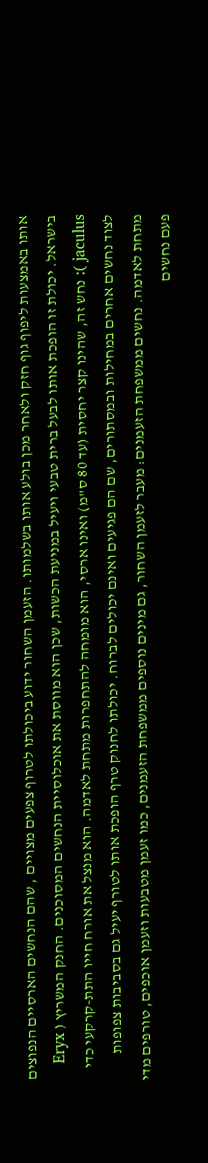אותו באמצעות ליפוף גוף חזק ולאחר מכן בולע אותו בשלמותו. הזעמן השחור ידוע ביכולתו לטרוף צפעים מצויים , שהם הנחשים הארסיים הנפוצים בישראל. יכולת זו הופכת אותו לבעל ברית טבעי ויעיל במניעת הכשות, שכן הוא מווסת את אוכלוסיית הנחשים המסוכנים. החנק המשריץ ( Eryx jaculus ): נחש זה, שהינו קצר יחסית (עד 80 ס"מ) ואינו ארסי, הוא מומחה להתחפרות מתחת לאדמה. הוא מנצל את אורח חייו התת-קרקעי כדי לצוד נחשים אחרים במחילות ובמסתורים, שם הם פגיעים ואינם יכולים לברוח. יכולתו לחנוק טרף הופכת אותו לטורף יעיל גם בסביבות צפופות מתחת לאדמה. נחשים ממשפחת הזעמנים: מעבר לזעמן השחור, גם מינים נוספים ממשפחת הזעמנים, כמו זעמן מטבעות וזעמן אוכפים, טורפים מדי פעם נחשים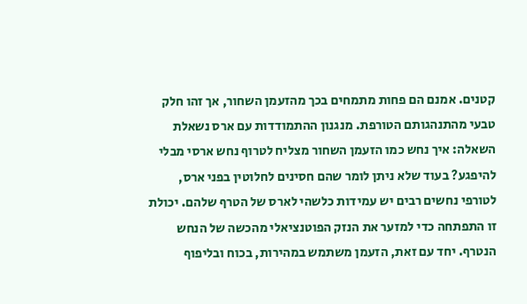קטנים. אמנם הם פחות מתמחים בכך מהזעמן השחור, אך זהו חלק טבעי מהתנהגותם הטורפת. מנגנון ההתמודדות עם ארס נשאלת השאלה: איך נחש כמו הזעמן השחור מצליח לטרוף נחש ארסי מבלי להיפגע? בעוד שלא ניתן לומר שהם חסינים לחלוטין בפני ארס, לטורפי נחשים רבים יש עמידות כלשהי לארס של הטרף שלהם. יכולת זו התפתחה כדי למזער את הנזק הפוטנציאלי מהכשה של הנחש הנטרף. יחד עם זאת, הזעמן משתמש במהירות, בכוח ובליפוף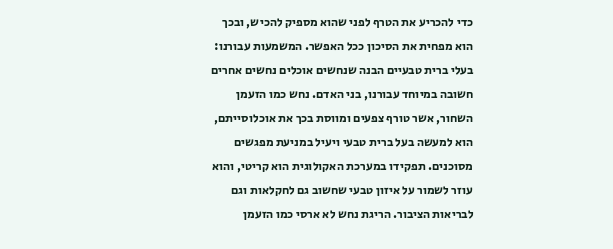כדי להכריע את הטרף לפני שהוא מספיק להכיש, ובכך הוא מפחית את הסיכון ככל האפשר. המשמעות עבורנו: בעלי ברית טבעיים הבנה שנחשים אוכלים נחשים אחרים חשובה במיוחד עבורנו, בני האדם. נחש כמו הזעמן השחור, אשר טורף צפעים ומווסת בכך את אוכלוסייתם, הוא למעשה בעל ברית טבעי ויעיל במניעת מפגשים מסוכנים. תפקידו במערכת האקולוגית הוא קריטי, והוא עוזר לשמור על איזון טבעי שחשוב גם לחקלאות וגם לבריאות הציבור. הריגת נחש לא ארסי כמו הזעמן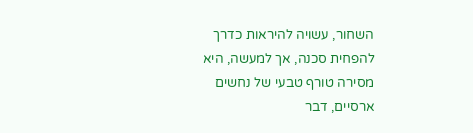השחור, עשויה להיראות כדרך להפחית סכנה, אך למעשה, היא מסירה טורף טבעי של נחשים ארסיים, דבר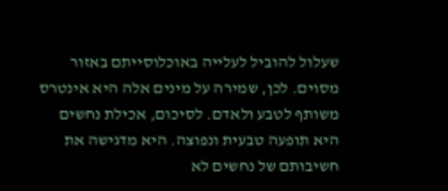שעלול להוביל לעלייה באוכלוסייתם באזור מסוים. לכן, שמירה על מינים אלה היא אינטרס משותף לטבע ולאדם. לסיכום, אכילת נחשים היא תופעה טבעית ונפוצה. היא מדגישה את חשיבותם של נחשים לא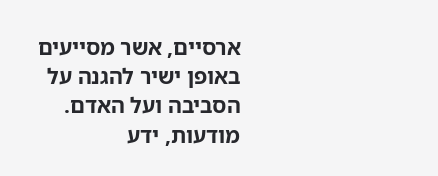ארסיים, אשר מסייעים באופן ישיר להגנה על הסביבה ועל האדם. מודעות, ידע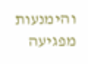והימנעות מפגיעה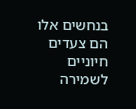בנחשים אלו הם צעדים חיוניים לשמירה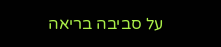על סביבה בריאה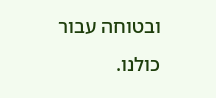ובטוחה עבור כולנו.